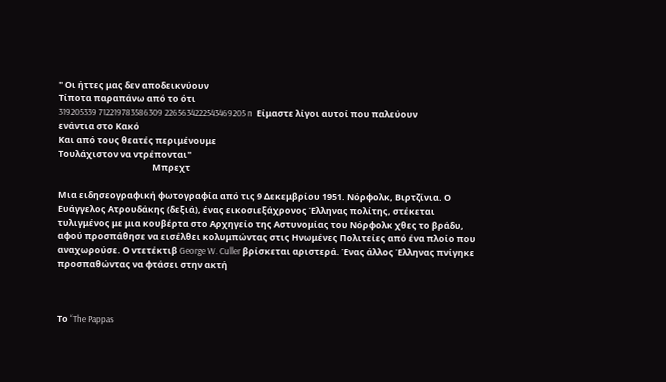" Οι ήττες μας δεν αποδεικνύουν
Τίποτα παραπάνω από το ότι
319205339 712219783586309 2265634222543469205 n  Είμαστε λίγοι αυτοί που παλεύουν ενάντια στο Κακό
Και από τους θεατές περιμένουμε
Τουλάχιστον να ντρέπονται"
                                               Μπρεχτ

Μια ειδησεογραφική φωτογραφία από τις 9 Δεκεμβρίου 1951. Νόρφολκ, Βιρτζίνια. Ο Ευάγγελος Ατρουδάκης (δεξιά), ένας εικοσιεξάχρονος Έλληνας πολίτης, στέκεται τυλιγμένος με μια κουβέρτα στο Αρχηγείο της Αστυνομίας του Νόρφολκ χθες το βράδυ, αφού προσπάθησε να εισέλθει κολυμπώντας στις Ηνωμένες Πολιτείες από ένα πλοίο που αναχωρούσε. Ο ντετέκτιβ George W. Culler βρίσκεται αριστερά. Ένας άλλος Έλληνας πνίγηκε προσπαθώντας να φτάσει στην ακτή



Το “The Pappas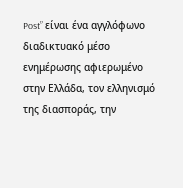Post” είναι ένα αγγλόφωνο διαδικτυακό μέσο ενημέρωσης αφιερωμένο στην Ελλάδα, τον ελληνισμό της διασποράς, την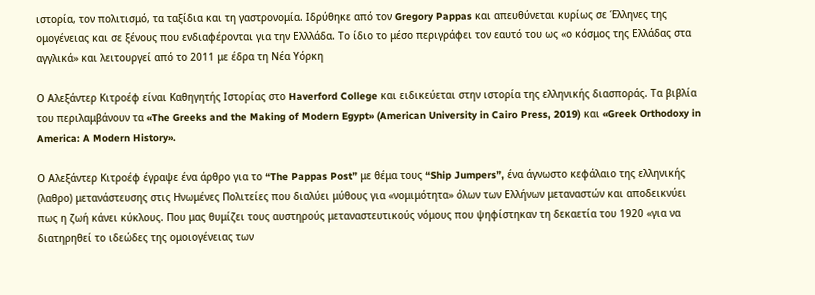ιστορία, τον πολιτισμό, τα ταξίδια και τη γαστρονομία. Ιδρύθηκε από τον Gregory Pappas και απευθύνεται κυρίως σε Έλληνες της ομογένειας και σε ξένους που ενδιαφέρονται για την Ελλλάδα. Το ίδιο το μέσο περιγράφει τον εαυτό του ως «ο κόσμος της Ελλάδας στα αγγλικά» και λειτουργεί από το 2011 με έδρα τη Νέα Υόρκη

Ο Αλεξάντερ Κιτροέφ είναι Καθηγητής Ιστορίας στο Haverford College και ειδικεύεται στην ιστορία της ελληνικής διασποράς. Τα βιβλία του περιλαμβάνουν τα «The Greeks and the Making of Modern Egypt» (American University in Cairo Press, 2019) και «Greek Orthodoxy in America: A Modern History».

Ο Αλεξάντερ Κιτροέφ έγραψε ένα άρθρο για το “The Pappas Post” με θέμα τους “Ship Jumpers”, ένα άγνωστο κεφάλαιο της ελληνικής (λαθρο) μετανάστευσης στις Ηνωμένες Πολιτείες που διαλύει μύθους για «νομιμότητα» όλων των Ελλήνων μεταναστών και αποδεικνύει πως η ζωή κάνει κύκλους. Που μας θυμίζει τους αυστηρούς μεταναστευτικούς νόμους που ψηφίστηκαν τη δεκαετία του 1920 «για να διατηρηθεί το ιδεώδες της ομοιογένειας των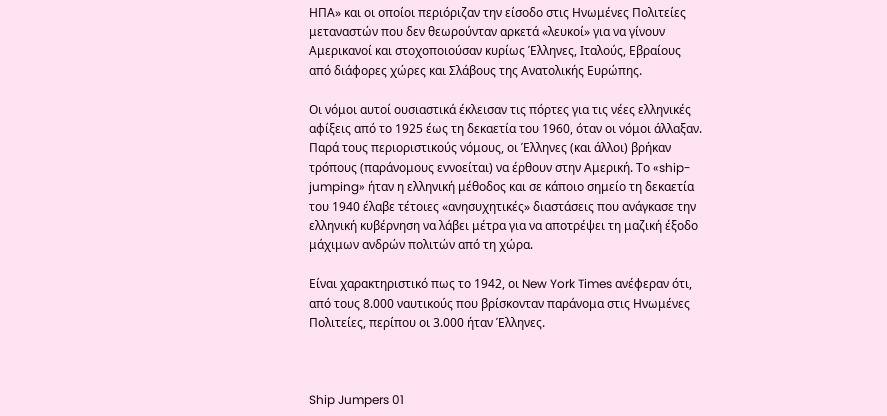ΗΠΑ» και οι οποίοι περιόριζαν την είσοδο στις Ηνωμένες Πολιτείες μεταναστών που δεν θεωρούνταν αρκετά «λευκοί» για να γίνουν Αμερικανοί και στοχοποιούσαν κυρίως Έλληνες, Ιταλούς, Εβραίους από διάφορες χώρες και Σλάβους της Ανατολικής Ευρώπης.

Οι νόμοι αυτοί ουσιαστικά έκλεισαν τις πόρτες για τις νέες ελληνικές αφίξεις από το 1925 έως τη δεκαετία του 1960, όταν οι νόμοι άλλαξαν. Παρά τους περιοριστικούς νόμους, οι Έλληνες (και άλλοι) βρήκαν τρόπους (παράνομους εννοείται) να έρθουν στην Αμερική. Το «ship-jumping» ήταν η ελληνική μέθοδος και σε κάποιο σημείο τη δεκαετία του 1940 έλαβε τέτοιες «ανησυχητικές» διαστάσεις που ανάγκασε την ελληνική κυβέρνηση να λάβει μέτρα για να αποτρέψει τη μαζική έξοδο μάχιμων ανδρών πολιτών από τη χώρα.

Είναι χαρακτηριστικό πως το 1942, οι New York Times ανέφεραν ότι, από τους 8.000 ναυτικούς που βρίσκονταν παράνομα στις Ηνωμένες Πολιτείες, περίπου οι 3.000 ήταν Έλληνες.



Ship Jumpers 01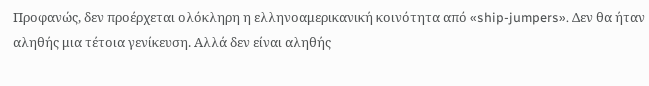Προφανώς, δεν προέρχεται ολόκληρη η ελληνοαμερικανική κοινότητα από «ship-jumpers». Δεν θα ήταν αληθής μια τέτοια γενίκευση. Αλλά δεν είναι αληθής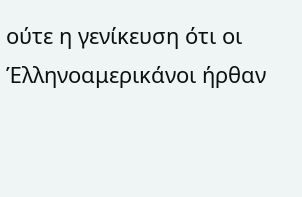ούτε η γενίκευση ότι οι Έλληνοαμερικάνοι ήρθαν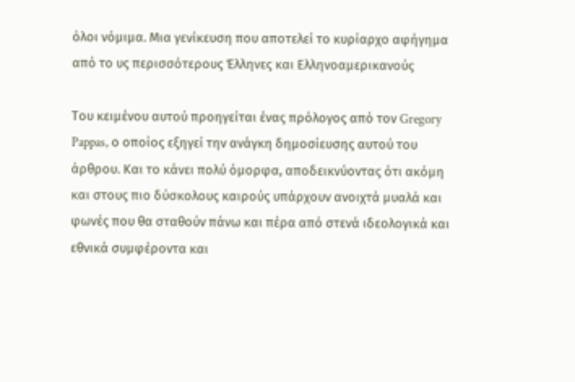όλοι νόμιμα. Μια γενίκευση που αποτελεί το κυρίαρχο αφήγημα από το υς περισσότερους Έλληνες και Ελληνοαμερικανούς

Του κειμένου αυτού προηγείται ένας πρόλογος από τον Gregory Pappas, ο οποίος εξηγεί την ανάγκη δημοσίευσης αυτού του άρθρου. Και το κάνει πολύ όμορφα, αποδεικνύοντας ότι ακόμη και στους πιο δύσκολους καιρούς υπάρχουν ανοιχτά μυαλά και φωνές που θα σταθούν πάνω και πέρα από στενά ιδεολογικά και εθνικά συμφέροντα και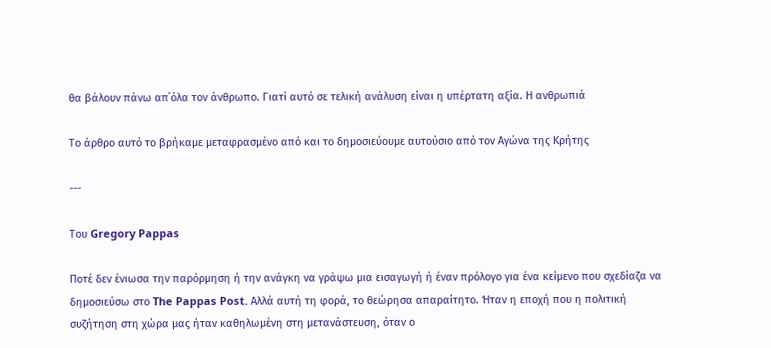θα βάλουν πάνω απ΄όλα τον άνθρωπο. Γιατί αυτό σε τελική ανάλυση είναι η υπέρτατη αξία. Η ανθρωπιά

Το άρθρο αυτό το βρήκαμε μεταφρασμένο από και το δημοσιεύουμε αυτούσιο από τον Αγώνα της Κρήτης

---

Του Gregory Pappas

Ποτέ δεν ένιωσα την παρόρμηση ή την ανάγκη να γράψω μια εισαγωγή ή έναν πρόλογο για ένα κείμενο που σχεδίαζα να δημοσιεύσω στο The Pappas Post. Αλλά αυτή τη φορά, το θεώρησα απαραίτητο. Ήταν η εποχή που η πολιτική συζήτηση στη χώρα μας ήταν καθηλωμένη στη μετανάστευση, όταν ο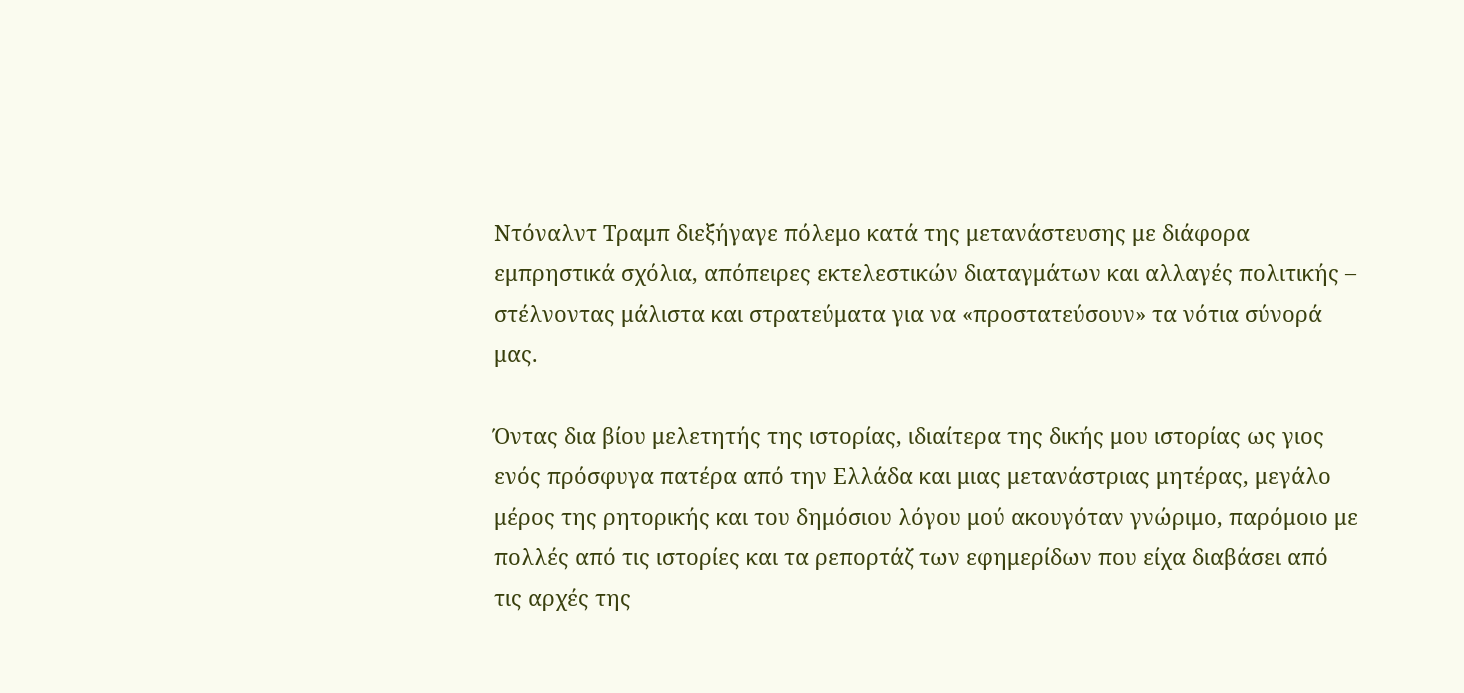Ντόναλντ Τραμπ διεξήγαγε πόλεμο κατά της μετανάστευσης με διάφορα εμπρηστικά σχόλια, απόπειρες εκτελεστικών διαταγμάτων και αλλαγές πολιτικής – στέλνοντας μάλιστα και στρατεύματα για να «προστατεύσουν» τα νότια σύνορά μας.

Όντας δια βίου μελετητής της ιστορίας, ιδιαίτερα της δικής μου ιστορίας ως γιος ενός πρόσφυγα πατέρα από την Ελλάδα και μιας μετανάστριας μητέρας, μεγάλο μέρος της ρητορικής και του δημόσιου λόγου μού ακουγόταν γνώριμο, παρόμοιο με πολλές από τις ιστορίες και τα ρεπορτάζ των εφημερίδων που είχα διαβάσει από τις αρχές της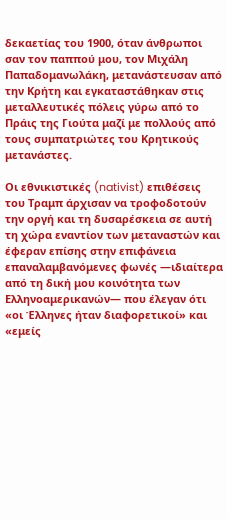δεκαετίας του 1900, όταν άνθρωποι σαν τον παππού μου, τον Μιχάλη Παπαδομανωλάκη, μετανάστευσαν από την Κρήτη και εγκαταστάθηκαν στις μεταλλευτικές πόλεις γύρω από το Πράις της Γιούτα μαζί με πολλούς από τους συμπατριώτες του Κρητικούς μετανάστες.

Οι εθνικιστικές (nativist) επιθέσεις του Τραμπ άρχισαν να τροφοδοτούν την οργή και τη δυσαρέσκεια σε αυτή τη χώρα εναντίον των μεταναστών και έφεραν επίσης στην επιφάνεια επαναλαμβανόμενες φωνές —ιδιαίτερα από τη δική μου κοινότητα των Ελληνοαμερικανών— που έλεγαν ότι «οι Έλληνες ήταν διαφορετικοί» και «εμείς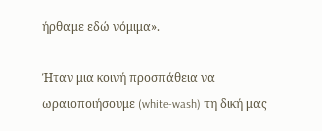ήρθαμε εδώ νόμιμα».

Ήταν μια κοινή προσπάθεια να ωραιοποιήσουμε (white-wash) τη δική μας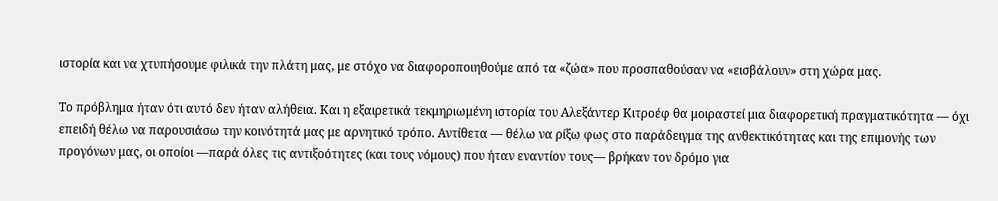ιστορία και να χτυπήσουμε φιλικά την πλάτη μας, με στόχο να διαφοροποιηθούμε από τα «ζώα» που προσπαθούσαν να «εισβάλουν» στη χώρα μας.

Το πρόβλημα ήταν ότι αυτό δεν ήταν αλήθεια. Και η εξαιρετικά τεκμηριωμένη ιστορία του Αλεξάντερ Κιτροέφ θα μοιραστεί μια διαφορετική πραγματικότητα — όχι επειδή θέλω να παρουσιάσω την κοινότητά μας με αρνητικό τρόπο. Αντίθετα — θέλω να ρίξω φως στο παράδειγμα της ανθεκτικότητας και της επιμονής των προγόνων μας, οι οποίοι —παρά όλες τις αντιξοότητες (και τους νόμους) που ήταν εναντίον τους— βρήκαν τον δρόμο για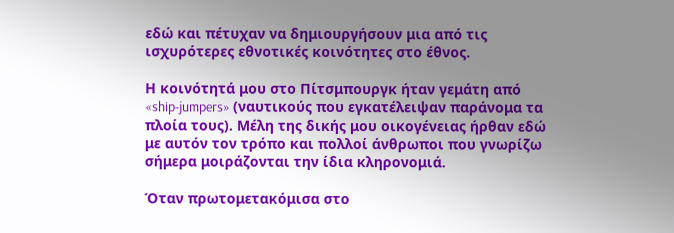εδώ και πέτυχαν να δημιουργήσουν μια από τις ισχυρότερες εθνοτικές κοινότητες στο έθνος.

Η κοινότητά μου στο Πίτσμπουργκ ήταν γεμάτη από «ship-jumpers» (ναυτικούς που εγκατέλειψαν παράνομα τα πλοία τους). Μέλη της δικής μου οικογένειας ήρθαν εδώ με αυτόν τον τρόπο και πολλοί άνθρωποι που γνωρίζω σήμερα μοιράζονται την ίδια κληρονομιά.

Όταν πρωτομετακόμισα στο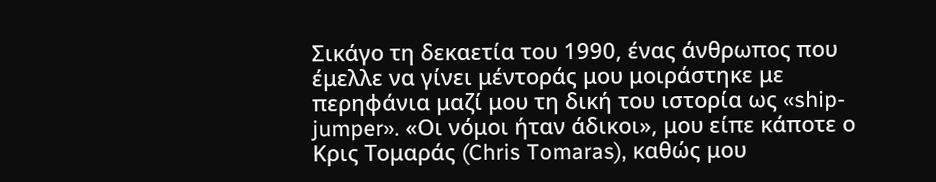Σικάγο τη δεκαετία του 1990, ένας άνθρωπος που έμελλε να γίνει μέντοράς μου μοιράστηκε με περηφάνια μαζί μου τη δική του ιστορία ως «ship-jumper». «Οι νόμοι ήταν άδικοι», μου είπε κάποτε ο Κρις Τομαράς (Chris Tomaras), καθώς μου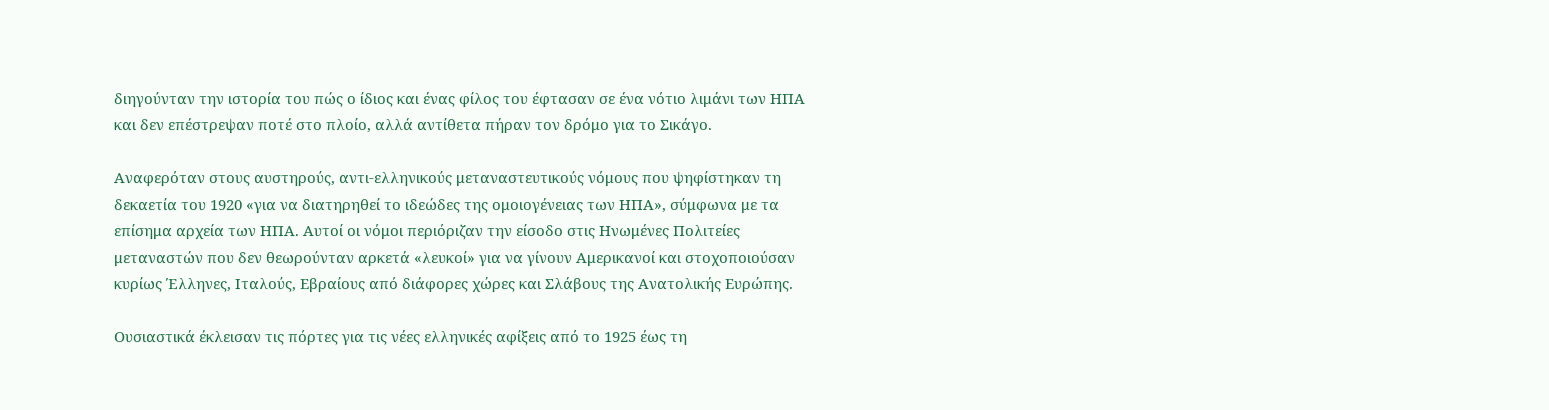διηγούνταν την ιστορία του πώς ο ίδιος και ένας φίλος του έφτασαν σε ένα νότιο λιμάνι των ΗΠΑ και δεν επέστρεψαν ποτέ στο πλοίο, αλλά αντίθετα πήραν τον δρόμο για το Σικάγο.

Αναφερόταν στους αυστηρούς, αντι-ελληνικούς μεταναστευτικούς νόμους που ψηφίστηκαν τη δεκαετία του 1920 «για να διατηρηθεί το ιδεώδες της ομοιογένειας των ΗΠΑ», σύμφωνα με τα επίσημα αρχεία των ΗΠΑ. Αυτοί οι νόμοι περιόριζαν την είσοδο στις Ηνωμένες Πολιτείες μεταναστών που δεν θεωρούνταν αρκετά «λευκοί» για να γίνουν Αμερικανοί και στοχοποιούσαν κυρίως Έλληνες, Ιταλούς, Εβραίους από διάφορες χώρες και Σλάβους της Ανατολικής Ευρώπης.

Ουσιαστικά έκλεισαν τις πόρτες για τις νέες ελληνικές αφίξεις από το 1925 έως τη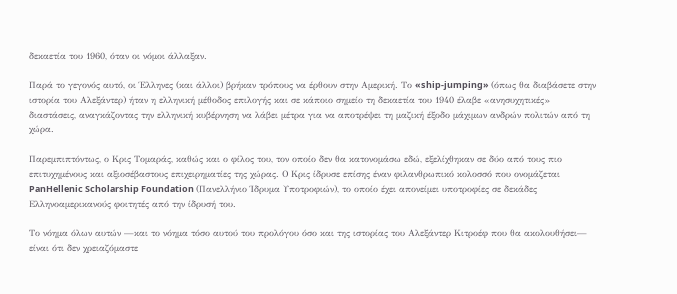δεκαετία του 1960, όταν οι νόμοι άλλαξαν.

Παρά το γεγονός αυτό, οι Έλληνες (και άλλοι) βρήκαν τρόπους να έρθουν στην Αμερική. Το «ship-jumping» (όπως θα διαβάσετε στην ιστορία του Αλεξάντερ) ήταν η ελληνική μέθοδος επιλογής και σε κάποιο σημείο τη δεκαετία του 1940 έλαβε «ανησυχητικές» διαστάσεις, αναγκάζοντας την ελληνική κυβέρνηση να λάβει μέτρα για να αποτρέψει τη μαζική έξοδο μάχιμων ανδρών πολιτών από τη χώρα.

Παρεμπιπτόντως, ο Κρις Τομαράς, καθώς και ο φίλος του, τον οποίο δεν θα κατονομάσω εδώ, εξελίχθηκαν σε δύο από τους πιο επιτυχημένους και αξιοσέβαστους επιχειρηματίες της χώρας. Ο Κρις ίδρυσε επίσης έναν φιλανθρωπικό κολοσσό που ονομάζεται PanHellenic Scholarship Foundation (Πανελλήνιο Ίδρυμα Υποτροφιών), το οποίο έχει απονείμει υποτροφίες σε δεκάδες Ελληνοαμερικανούς φοιτητές από την ίδρυσή του.

Το νόημα όλων αυτών —και το νόημα τόσο αυτού του προλόγου όσο και της ιστορίας του Αλεξάντερ Κιτροέφ που θα ακολουθήσει— είναι ότι δεν χρειαζόμαστε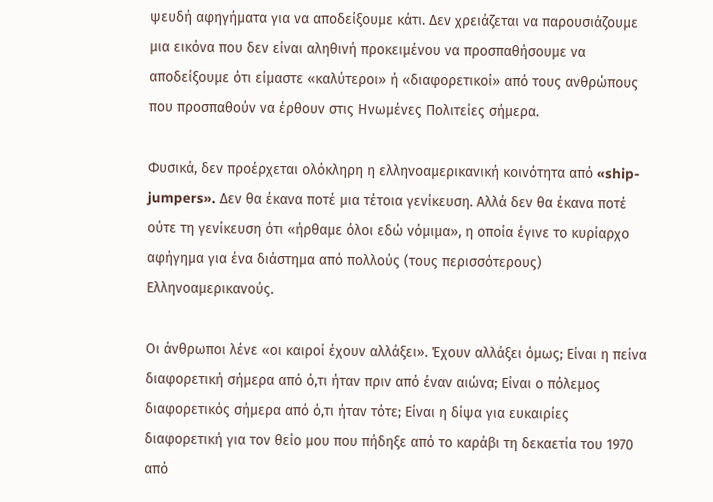ψευδή αφηγήματα για να αποδείξουμε κάτι. Δεν χρειάζεται να παρουσιάζουμε μια εικόνα που δεν είναι αληθινή προκειμένου να προσπαθήσουμε να αποδείξουμε ότι είμαστε «καλύτεροι» ή «διαφορετικοί» από τους ανθρώπους που προσπαθούν να έρθουν στις Ηνωμένες Πολιτείες σήμερα.

Φυσικά, δεν προέρχεται ολόκληρη η ελληνοαμερικανική κοινότητα από «ship-jumpers». Δεν θα έκανα ποτέ μια τέτοια γενίκευση. Αλλά δεν θα έκανα ποτέ ούτε τη γενίκευση ότι «ήρθαμε όλοι εδώ νόμιμα», η οποία έγινε το κυρίαρχο αφήγημα για ένα διάστημα από πολλούς (τους περισσότερους) Ελληνοαμερικανούς.

Οι άνθρωποι λένε «οι καιροί έχουν αλλάξει». Έχουν αλλάξει όμως; Είναι η πείνα διαφορετική σήμερα από ό,τι ήταν πριν από έναν αιώνα; Είναι ο πόλεμος διαφορετικός σήμερα από ό,τι ήταν τότε; Είναι η δίψα για ευκαιρίες διαφορετική για τον θείο μου που πήδηξε από το καράβι τη δεκαετία του 1970 από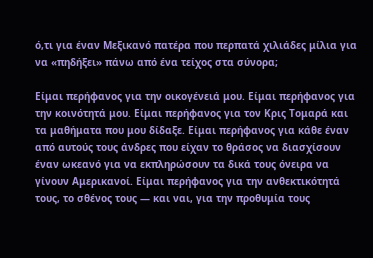ό,τι για έναν Μεξικανό πατέρα που περπατά χιλιάδες μίλια για να «πηδήξει» πάνω από ένα τείχος στα σύνορα;

Είμαι περήφανος για την οικογένειά μου. Είμαι περήφανος για την κοινότητά μου. Είμαι περήφανος για τον Κρις Τομαρά και τα μαθήματα που μου δίδαξε. Είμαι περήφανος για κάθε έναν από αυτούς τους άνδρες που είχαν το θράσος να διασχίσουν έναν ωκεανό για να εκπληρώσουν τα δικά τους όνειρα να γίνουν Αμερικανοί. Είμαι περήφανος για την ανθεκτικότητά τους, το σθένος τους — και ναι, για την προθυμία τους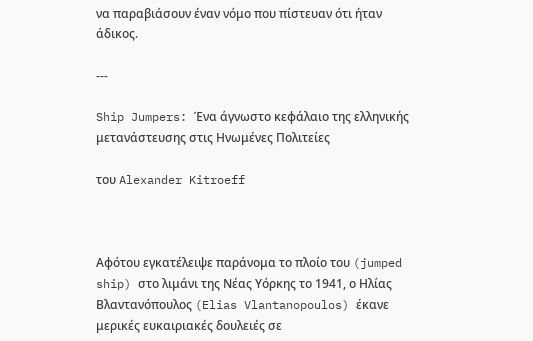να παραβιάσουν έναν νόμο που πίστευαν ότι ήταν άδικος.

---

Ship Jumpers: Ένα άγνωστο κεφάλαιο της ελληνικής μετανάστευσης στις Ηνωμένες Πολιτείες

του Alexander Kitroeff



Αφότου εγκατέλειψε παράνομα το πλοίο του (jumped ship) στο λιμάνι της Νέας Υόρκης το 1941, ο Ηλίας Βλαντανόπουλος (Elias Vlantanopoulos) έκανε μερικές ευκαιριακές δουλειές σε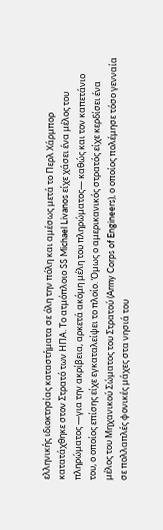ελληνικής ιδιοκτησίας καταστήματα σε όλη την πόλη και αμέσως μετά το Περλ Χάρμπορ κατατάχθηκε στον Στρατό των ΗΠΑ. Το ατμόπλοιο SS Michael Livanos είχε χάσει ένα μέλος του πληρώματος —για την ακρίβεια, αρκετά ακόμη μέλη του πληρώματος— καθώς και τον καπετάνιο του, ο οποίος επίσης είχε εγκαταλείψει το πλοίο. Όμως ο αμερικανικός στρατός είχε κερδίσει ένα μέλος του Μηχανικού Σώματος του Στρατού (Army Corps of Engineers), ο οποίος πολέμησε τόσο γενναία σε πολλαπλές φονικές μάχες στα νησιά του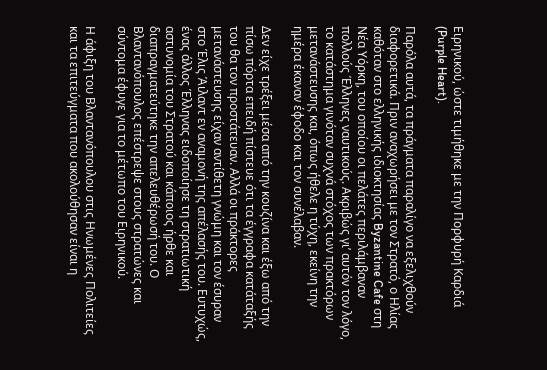Ειρηνικού, ώστε τιμήθηκε με την Πορφυρή Καρδιά (Purple Heart).

Παρόλα αυτά, τα πράγματα παραλίγο να εξελιχθούν διαφορετικά. Πριν αναχωρήσει με τον Στρατό, ο Ηλίας καθόταν στο ελληνικής ιδιοκτησίας Byzantine Cafe στη Νέα Υόρκη, του οποίου οι πελάτες περιλάμβαναν πολλούς Έλληνες ναυτικούς. Ακριβώς γι’ αυτόν τον λόγο, το κατάστημα γινόταν συχνά στόχος των πρακτόρων μετανάστευσης και, όπως ήθελε η τύχη, εκείνη την ημέρα έκαναν έφοδο και τον συνέλαβαν.

Δεν είχε τρέξει μέσα από την κουζίνα και έξω από την πίσω πόρτα επειδή πίστευε ότι τα έγγραφα κατάταξής του θα τον προστάτευαν. Αλλά οι πράκτορες μετανάστευσης είχαν αντίθετη γνώμη και τον έσυραν στο Έλις Άιλαντ εν αναμονή της απέλασής του. Ευτυχώς, ένας άλλος Έλληνας ειδοποίησε τη στρατιωτική αστυνομία του Στρατού και κάποιος ήρθε και διαπραγματεύτηκε την απελευθέρωσή του. Ο Βλαντανόπουλος επέστρεψε στους στρατώνες και σύντομα έφυγε για το μέτωπο του Ειρηνικού.

Η άφιξη του Βλαντανόπουλου στις Ηνωμένες Πολιτείες και τα επιτεύγματα που ακολούθησαν είναι η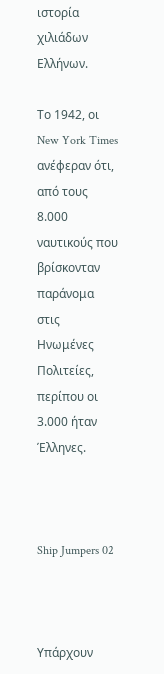ιστορία χιλιάδων Ελλήνων.

Το 1942, οι New York Times ανέφεραν ότι, από τους 8.000 ναυτικούς που βρίσκονταν παράνομα στις Ηνωμένες Πολιτείες, περίπου οι 3.000 ήταν Έλληνες.



Ship Jumpers 02



Υπάρχουν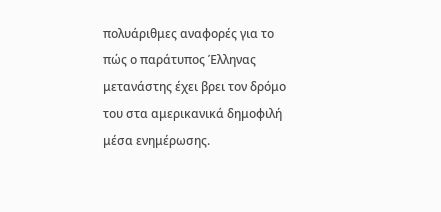πολυάριθμες αναφορές για το πώς ο παράτυπος Έλληνας μετανάστης έχει βρει τον δρόμο του στα αμερικανικά δημοφιλή μέσα ενημέρωσης.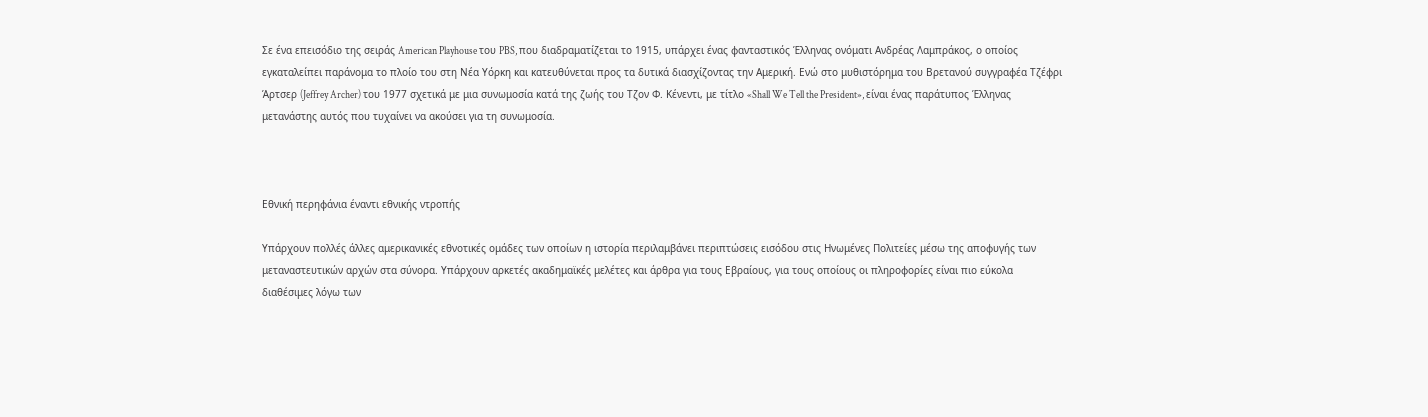Σε ένα επεισόδιο της σειράς American Playhouse του PBS, που διαδραματίζεται το 1915, υπάρχει ένας φανταστικός Έλληνας ονόματι Ανδρέας Λαμπράκος, ο οποίος εγκαταλείπει παράνομα το πλοίο του στη Νέα Υόρκη και κατευθύνεται προς τα δυτικά διασχίζοντας την Αμερική. Ενώ στο μυθιστόρημα του Βρετανού συγγραφέα Τζέφρι Άρτσερ (Jeffrey Archer) του 1977 σχετικά με μια συνωμοσία κατά της ζωής του Τζον Φ. Κένεντι, με τίτλο «Shall We Tell the President», είναι ένας παράτυπος Έλληνας μετανάστης αυτός που τυχαίνει να ακούσει για τη συνωμοσία.



Εθνική περηφάνια έναντι εθνικής ντροπής

Υπάρχουν πολλές άλλες αμερικανικές εθνοτικές ομάδες των οποίων η ιστορία περιλαμβάνει περιπτώσεις εισόδου στις Ηνωμένες Πολιτείες μέσω της αποφυγής των μεταναστευτικών αρχών στα σύνορα. Υπάρχουν αρκετές ακαδημαϊκές μελέτες και άρθρα για τους Εβραίους, για τους οποίους οι πληροφορίες είναι πιο εύκολα διαθέσιμες λόγω των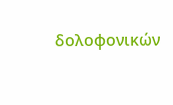δολοφονικών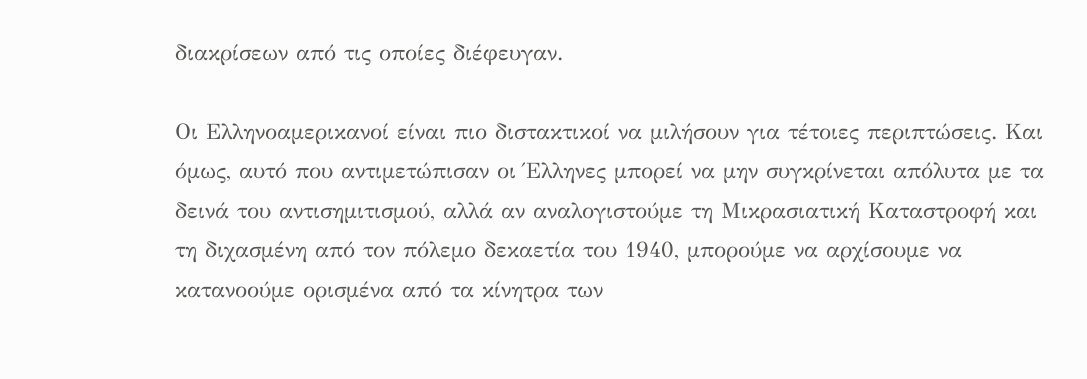διακρίσεων από τις οποίες διέφευγαν.

Οι Ελληνοαμερικανοί είναι πιο διστακτικοί να μιλήσουν για τέτοιες περιπτώσεις. Και όμως, αυτό που αντιμετώπισαν οι Έλληνες μπορεί να μην συγκρίνεται απόλυτα με τα δεινά του αντισημιτισμού, αλλά αν αναλογιστούμε τη Μικρασιατική Καταστροφή και τη διχασμένη από τον πόλεμο δεκαετία του 1940, μπορούμε να αρχίσουμε να κατανοούμε ορισμένα από τα κίνητρα των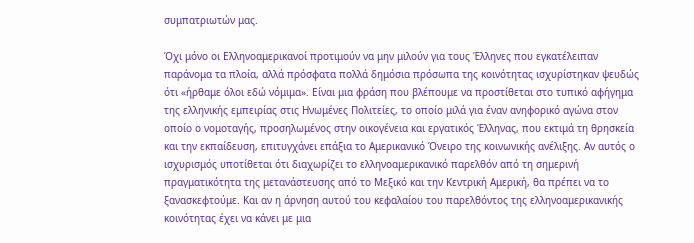συμπατριωτών μας.

Όχι μόνο οι Ελληνοαμερικανοί προτιμούν να μην μιλούν για τους Έλληνες που εγκατέλειπαν παράνομα τα πλοία, αλλά πρόσφατα πολλά δημόσια πρόσωπα της κοινότητας ισχυρίστηκαν ψευδώς ότι «ήρθαμε όλοι εδώ νόμιμα». Είναι μια φράση που βλέπουμε να προστίθεται στο τυπικό αφήγημα της ελληνικής εμπειρίας στις Ηνωμένες Πολιτείες, το οποίο μιλά για έναν ανηφορικό αγώνα στον οποίο ο νομοταγής, προσηλωμένος στην οικογένεια και εργατικός Έλληνας, που εκτιμά τη θρησκεία και την εκπαίδευση, επιτυγχάνει επάξια το Αμερικανικό Όνειρο της κοινωνικής ανέλιξης. Αν αυτός ο ισχυρισμός υποτίθεται ότι διαχωρίζει το ελληνοαμερικανικό παρελθόν από τη σημερινή πραγματικότητα της μετανάστευσης από το Μεξικό και την Κεντρική Αμερική, θα πρέπει να το ξανασκεφτούμε. Και αν η άρνηση αυτού του κεφαλαίου του παρελθόντος της ελληνοαμερικανικής κοινότητας έχει να κάνει με μια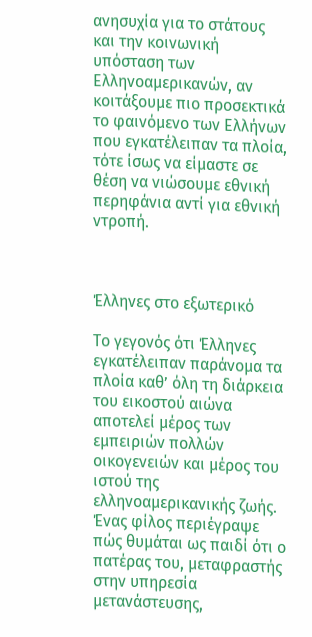ανησυχία για το στάτους και την κοινωνική υπόσταση των Ελληνοαμερικανών, αν κοιτάξουμε πιο προσεκτικά το φαινόμενο των Ελλήνων που εγκατέλειπαν τα πλοία, τότε ίσως να είμαστε σε θέση να νιώσουμε εθνική περηφάνια αντί για εθνική ντροπή.



Έλληνες στο εξωτερικό

Το γεγονός ότι Έλληνες εγκατέλειπαν παράνομα τα πλοία καθ’ όλη τη διάρκεια του εικοστού αιώνα αποτελεί μέρος των εμπειριών πολλών οικογενειών και μέρος του ιστού της ελληνοαμερικανικής ζωής. Ένας φίλος περιέγραψε πώς θυμάται ως παιδί ότι ο πατέρας του, μεταφραστής στην υπηρεσία μετανάστευσης,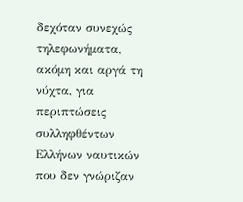δεχόταν συνεχώς τηλεφωνήματα, ακόμη και αργά τη νύχτα, για περιπτώσεις συλληφθέντων Ελλήνων ναυτικών που δεν γνώριζαν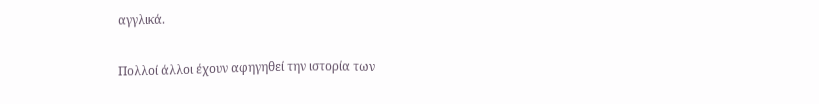αγγλικά.

Πολλοί άλλοι έχουν αφηγηθεί την ιστορία των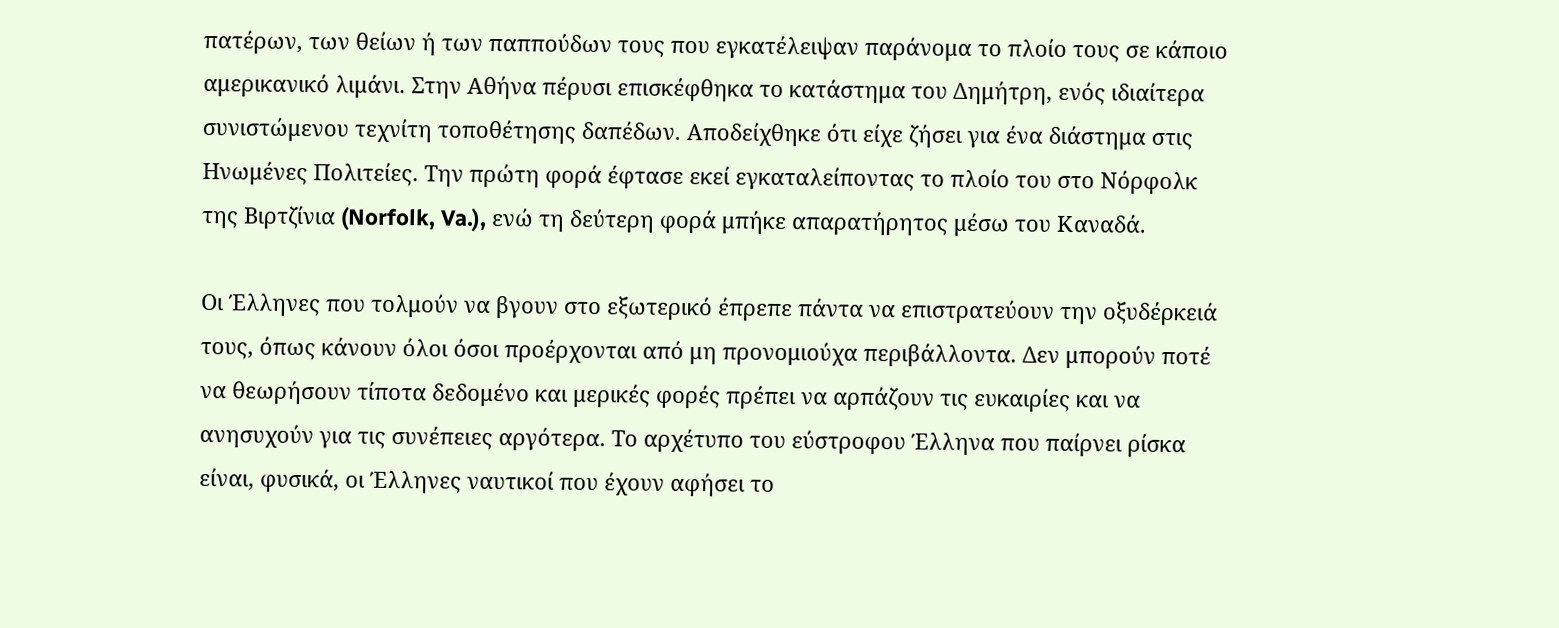πατέρων, των θείων ή των παππούδων τους που εγκατέλειψαν παράνομα το πλοίο τους σε κάποιο αμερικανικό λιμάνι. Στην Αθήνα πέρυσι επισκέφθηκα το κατάστημα του Δημήτρη, ενός ιδιαίτερα συνιστώμενου τεχνίτη τοποθέτησης δαπέδων. Αποδείχθηκε ότι είχε ζήσει για ένα διάστημα στις Ηνωμένες Πολιτείες. Την πρώτη φορά έφτασε εκεί εγκαταλείποντας το πλοίο του στο Νόρφολκ της Βιρτζίνια (Norfolk, Va.), ενώ τη δεύτερη φορά μπήκε απαρατήρητος μέσω του Καναδά.

Οι Έλληνες που τολμούν να βγουν στο εξωτερικό έπρεπε πάντα να επιστρατεύουν την οξυδέρκειά τους, όπως κάνουν όλοι όσοι προέρχονται από μη προνομιούχα περιβάλλοντα. Δεν μπορούν ποτέ να θεωρήσουν τίποτα δεδομένο και μερικές φορές πρέπει να αρπάζουν τις ευκαιρίες και να ανησυχούν για τις συνέπειες αργότερα. Το αρχέτυπο του εύστροφου Έλληνα που παίρνει ρίσκα είναι, φυσικά, οι Έλληνες ναυτικοί που έχουν αφήσει το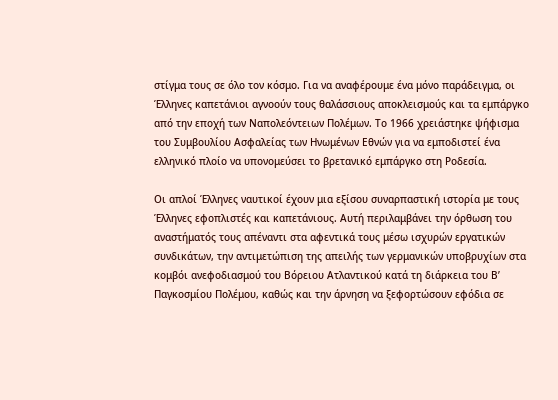στίγμα τους σε όλο τον κόσμο. Για να αναφέρουμε ένα μόνο παράδειγμα, οι Έλληνες καπετάνιοι αγνοούν τους θαλάσσιους αποκλεισμούς και τα εμπάργκο από την εποχή των Ναπολεόντειων Πολέμων. Το 1966 χρειάστηκε ψήφισμα του Συμβουλίου Ασφαλείας των Ηνωμένων Εθνών για να εμποδιστεί ένα ελληνικό πλοίο να υπονομεύσει το βρετανικό εμπάργκο στη Ροδεσία.

Οι απλοί Έλληνες ναυτικοί έχουν μια εξίσου συναρπαστική ιστορία με τους Έλληνες εφοπλιστές και καπετάνιους. Αυτή περιλαμβάνει την όρθωση του αναστήματός τους απέναντι στα αφεντικά τους μέσω ισχυρών εργατικών συνδικάτων, την αντιμετώπιση της απειλής των γερμανικών υποβρυχίων στα κομβόι ανεφοδιασμού του Βόρειου Ατλαντικού κατά τη διάρκεια του Β’ Παγκοσμίου Πολέμου, καθώς και την άρνηση να ξεφορτώσουν εφόδια σε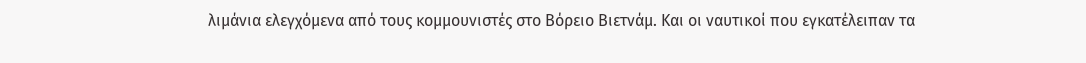λιμάνια ελεγχόμενα από τους κομμουνιστές στο Βόρειο Βιετνάμ. Και οι ναυτικοί που εγκατέλειπαν τα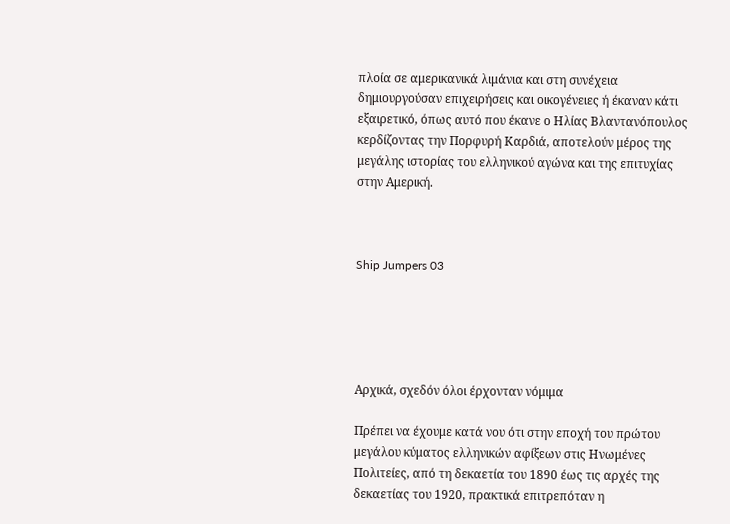πλοία σε αμερικανικά λιμάνια και στη συνέχεια δημιουργούσαν επιχειρήσεις και οικογένειες ή έκαναν κάτι εξαιρετικό, όπως αυτό που έκανε ο Ηλίας Βλαντανόπουλος κερδίζοντας την Πορφυρή Καρδιά, αποτελούν μέρος της μεγάλης ιστορίας του ελληνικού αγώνα και της επιτυχίας στην Αμερική.



Ship Jumpers 03





Αρχικά, σχεδόν όλοι έρχονταν νόμιμα

Πρέπει να έχουμε κατά νου ότι στην εποχή του πρώτου μεγάλου κύματος ελληνικών αφίξεων στις Ηνωμένες Πολιτείες, από τη δεκαετία του 1890 έως τις αρχές της δεκαετίας του 1920, πρακτικά επιτρεπόταν η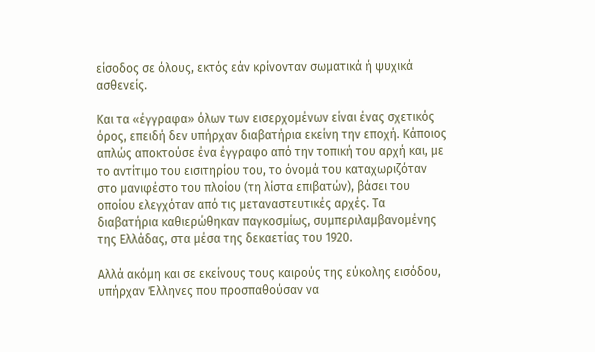είσοδος σε όλους, εκτός εάν κρίνονταν σωματικά ή ψυχικά ασθενείς.

Και τα «έγγραφα» όλων των εισερχομένων είναι ένας σχετικός όρος, επειδή δεν υπήρχαν διαβατήρια εκείνη την εποχή. Κάποιος απλώς αποκτούσε ένα έγγραφο από την τοπική του αρχή και, με το αντίτιμο του εισιτηρίου του, το όνομά του καταχωριζόταν στο μανιφέστο του πλοίου (τη λίστα επιβατών), βάσει του οποίου ελεγχόταν από τις μεταναστευτικές αρχές. Τα διαβατήρια καθιερώθηκαν παγκοσμίως, συμπεριλαμβανομένης της Ελλάδας, στα μέσα της δεκαετίας του 1920.

Αλλά ακόμη και σε εκείνους τους καιρούς της εύκολης εισόδου, υπήρχαν Έλληνες που προσπαθούσαν να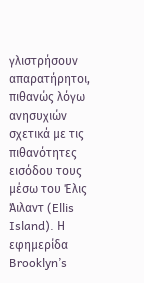γλιστρήσουν απαρατήρητοι, πιθανώς λόγω ανησυχιών σχετικά με τις πιθανότητες εισόδου τους μέσω του Έλις Άιλαντ (Ellis Island). Η εφημερίδα Brooklyn’s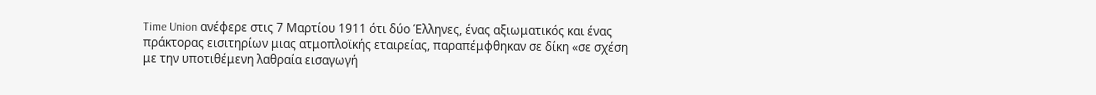Time Union ανέφερε στις 7 Μαρτίου 1911 ότι δύο Έλληνες, ένας αξιωματικός και ένας πράκτορας εισιτηρίων μιας ατμοπλοϊκής εταιρείας, παραπέμφθηκαν σε δίκη «σε σχέση με την υποτιθέμενη λαθραία εισαγωγή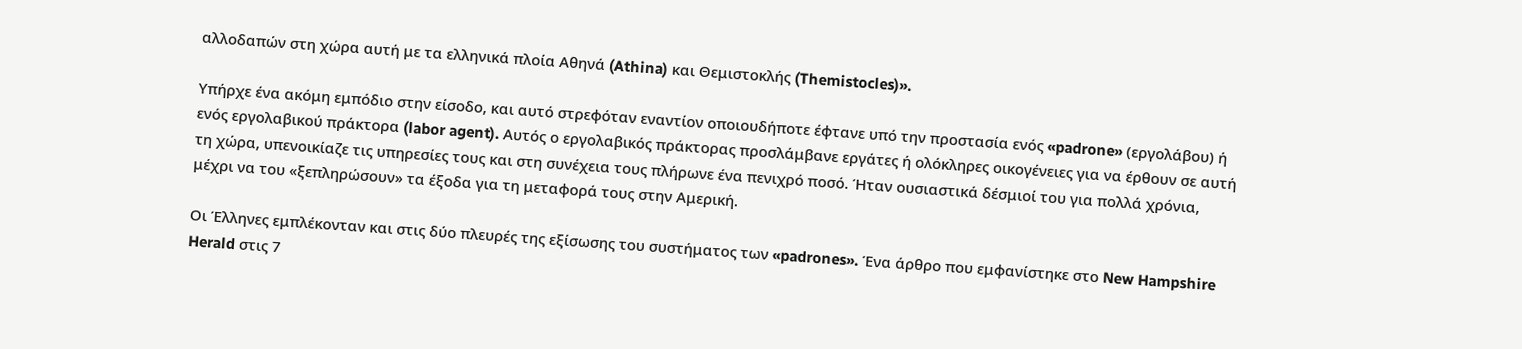αλλοδαπών στη χώρα αυτή με τα ελληνικά πλοία Αθηνά (Athina) και Θεμιστοκλής (Themistocles)».

Υπήρχε ένα ακόμη εμπόδιο στην είσοδο, και αυτό στρεφόταν εναντίον οποιουδήποτε έφτανε υπό την προστασία ενός «padrone» (εργολάβου) ή ενός εργολαβικού πράκτορα (labor agent). Αυτός ο εργολαβικός πράκτορας προσλάμβανε εργάτες ή ολόκληρες οικογένειες για να έρθουν σε αυτή τη χώρα, υπενοικίαζε τις υπηρεσίες τους και στη συνέχεια τους πλήρωνε ένα πενιχρό ποσό. Ήταν ουσιαστικά δέσμιοί του για πολλά χρόνια, μέχρι να του «ξεπληρώσουν» τα έξοδα για τη μεταφορά τους στην Αμερική.

Οι Έλληνες εμπλέκονταν και στις δύο πλευρές της εξίσωσης του συστήματος των «padrones». Ένα άρθρο που εμφανίστηκε στο New Hampshire Herald στις 7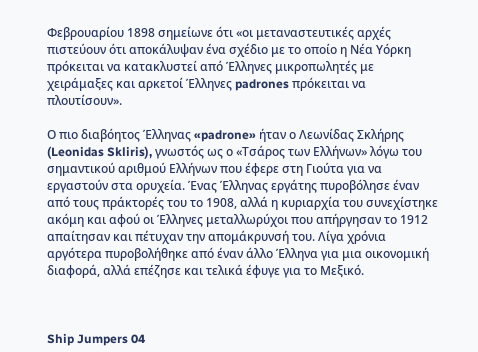Φεβρουαρίου 1898 σημείωνε ότι «οι μεταναστευτικές αρχές πιστεύουν ότι αποκάλυψαν ένα σχέδιο με το οποίο η Νέα Υόρκη πρόκειται να κατακλυστεί από Έλληνες μικροπωλητές με χειράμαξες και αρκετοί Έλληνες padrones πρόκειται να πλουτίσουν».

Ο πιο διαβόητος Έλληνας «padrone» ήταν ο Λεωνίδας Σκλήρης (Leonidas Skliris), γνωστός ως ο «Τσάρος των Ελλήνων» λόγω του σημαντικού αριθμού Ελλήνων που έφερε στη Γιούτα για να εργαστούν στα ορυχεία. Ένας Έλληνας εργάτης πυροβόλησε έναν από τους πράκτορές του το 1908, αλλά η κυριαρχία του συνεχίστηκε ακόμη και αφού οι Έλληνες μεταλλωρύχοι που απήργησαν το 1912 απαίτησαν και πέτυχαν την απομάκρυνσή του. Λίγα χρόνια αργότερα πυροβολήθηκε από έναν άλλο Έλληνα για μια οικονομική διαφορά, αλλά επέζησε και τελικά έφυγε για το Μεξικό.



Ship Jumpers 04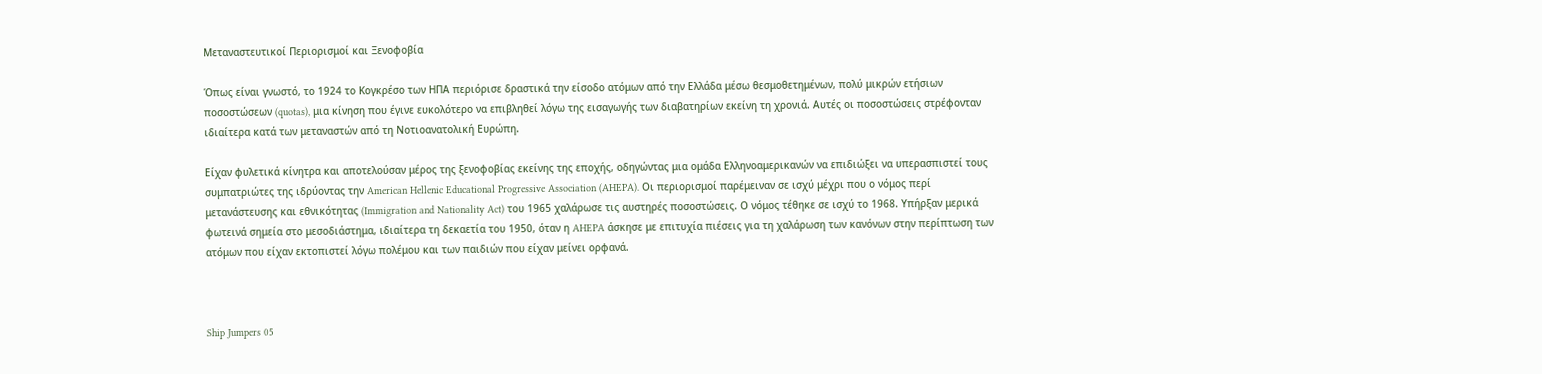Μεταναστευτικοί Περιορισμοί και Ξενοφοβία

Όπως είναι γνωστό, το 1924 το Κογκρέσο των ΗΠΑ περιόρισε δραστικά την είσοδο ατόμων από την Ελλάδα μέσω θεσμοθετημένων, πολύ μικρών ετήσιων ποσοστώσεων (quotas), μια κίνηση που έγινε ευκολότερο να επιβληθεί λόγω της εισαγωγής των διαβατηρίων εκείνη τη χρονιά. Αυτές οι ποσοστώσεις στρέφονταν ιδιαίτερα κατά των μεταναστών από τη Νοτιοανατολική Ευρώπη.

Είχαν φυλετικά κίνητρα και αποτελούσαν μέρος της ξενοφοβίας εκείνης της εποχής, οδηγώντας μια ομάδα Ελληνοαμερικανών να επιδιώξει να υπερασπιστεί τους συμπατριώτες της ιδρύοντας την American Hellenic Educational Progressive Association (AHEPA). Οι περιορισμοί παρέμειναν σε ισχύ μέχρι που ο νόμος περί μετανάστευσης και εθνικότητας (Immigration and Nationality Act) του 1965 χαλάρωσε τις αυστηρές ποσοστώσεις. Ο νόμος τέθηκε σε ισχύ το 1968. Υπήρξαν μερικά φωτεινά σημεία στο μεσοδιάστημα, ιδιαίτερα τη δεκαετία του 1950, όταν η AHEPA άσκησε με επιτυχία πιέσεις για τη χαλάρωση των κανόνων στην περίπτωση των ατόμων που είχαν εκτοπιστεί λόγω πολέμου και των παιδιών που είχαν μείνει ορφανά.



Ship Jumpers 05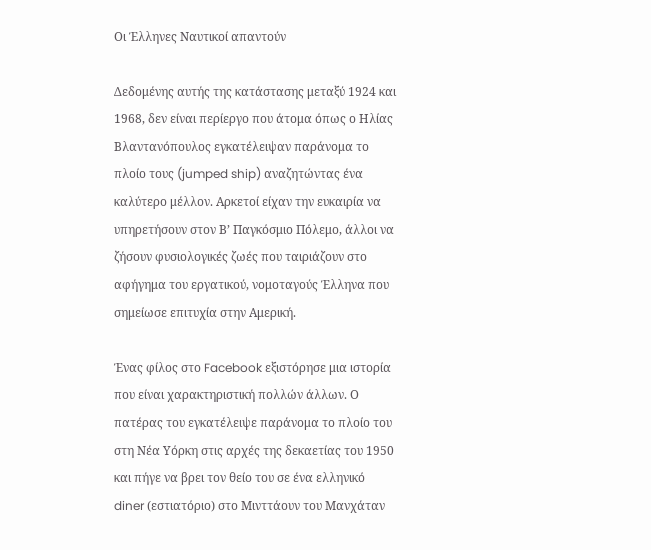Οι Έλληνες Ναυτικοί απαντούν

Δεδομένης αυτής της κατάστασης μεταξύ 1924 και 1968, δεν είναι περίεργο που άτομα όπως ο Ηλίας Βλαντανόπουλος εγκατέλειψαν παράνομα το πλοίο τους (jumped ship) αναζητώντας ένα καλύτερο μέλλον. Αρκετοί είχαν την ευκαιρία να υπηρετήσουν στον Β’ Παγκόσμιο Πόλεμο, άλλοι να ζήσουν φυσιολογικές ζωές που ταιριάζουν στο αφήγημα του εργατικού, νομοταγούς Έλληνα που σημείωσε επιτυχία στην Αμερική.

Ένας φίλος στο Facebook εξιστόρησε μια ιστορία που είναι χαρακτηριστική πολλών άλλων. Ο πατέρας του εγκατέλειψε παράνομα το πλοίο του στη Νέα Υόρκη στις αρχές της δεκαετίας του 1950 και πήγε να βρει τον θείο του σε ένα ελληνικό diner (εστιατόριο) στο Μινττάουν του Μανχάταν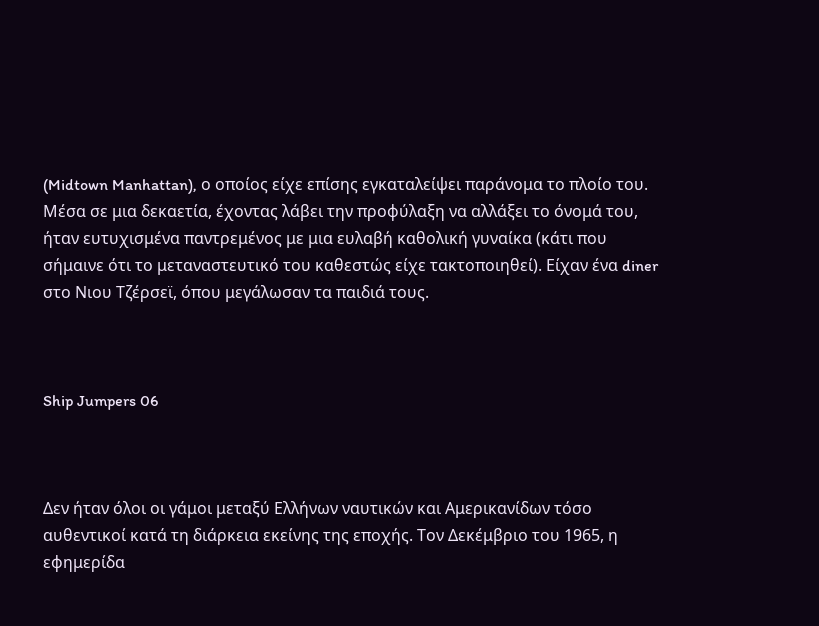(Midtown Manhattan), ο οποίος είχε επίσης εγκαταλείψει παράνομα το πλοίο του. Μέσα σε μια δεκαετία, έχοντας λάβει την προφύλαξη να αλλάξει το όνομά του, ήταν ευτυχισμένα παντρεμένος με μια ευλαβή καθολική γυναίκα (κάτι που σήμαινε ότι το μεταναστευτικό του καθεστώς είχε τακτοποιηθεί). Είχαν ένα diner στο Νιου Τζέρσεϊ, όπου μεγάλωσαν τα παιδιά τους.



Ship Jumpers 06



Δεν ήταν όλοι οι γάμοι μεταξύ Ελλήνων ναυτικών και Αμερικανίδων τόσο αυθεντικοί κατά τη διάρκεια εκείνης της εποχής. Τον Δεκέμβριο του 1965, η εφημερίδα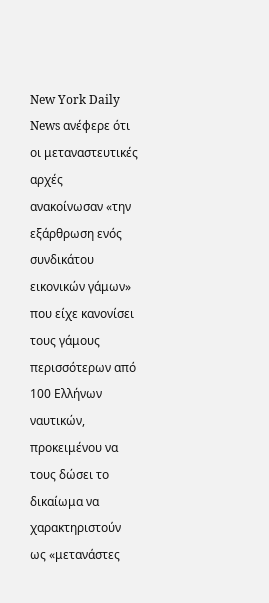New York Daily News ανέφερε ότι οι μεταναστευτικές αρχές ανακοίνωσαν «την εξάρθρωση ενός συνδικάτου εικονικών γάμων» που είχε κανονίσει τους γάμους περισσότερων από 100 Ελλήνων ναυτικών, προκειμένου να τους δώσει το δικαίωμα να χαρακτηριστούν ως «μετανάστες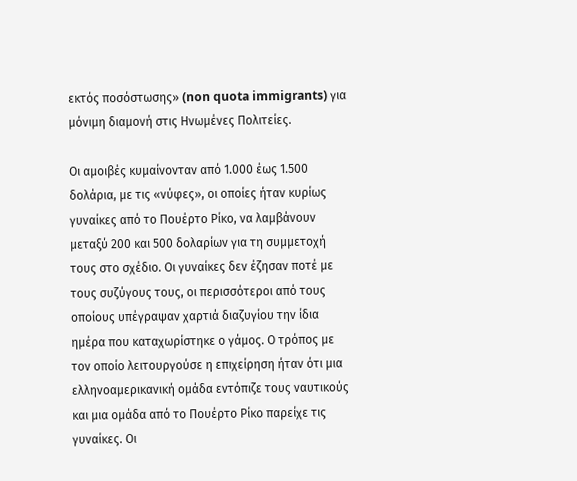εκτός ποσόστωσης» (non quota immigrants) για μόνιμη διαμονή στις Ηνωμένες Πολιτείες.

Οι αμοιβές κυμαίνονταν από 1.000 έως 1.500 δολάρια, με τις «νύφες», οι οποίες ήταν κυρίως γυναίκες από το Πουέρτο Ρίκο, να λαμβάνουν μεταξύ 200 και 500 δολαρίων για τη συμμετοχή τους στο σχέδιο. Οι γυναίκες δεν έζησαν ποτέ με τους συζύγους τους, οι περισσότεροι από τους οποίους υπέγραψαν χαρτιά διαζυγίου την ίδια ημέρα που καταχωρίστηκε ο γάμος. Ο τρόπος με τον οποίο λειτουργούσε η επιχείρηση ήταν ότι μια ελληνοαμερικανική ομάδα εντόπιζε τους ναυτικούς και μια ομάδα από το Πουέρτο Ρίκο παρείχε τις γυναίκες. Οι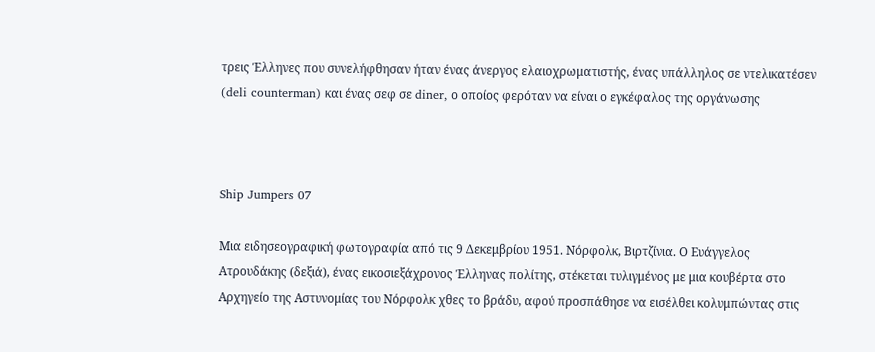τρεις Έλληνες που συνελήφθησαν ήταν ένας άνεργος ελαιοχρωματιστής, ένας υπάλληλος σε ντελικατέσεν (deli counterman) και ένας σεφ σε diner, ο οποίος φερόταν να είναι ο εγκέφαλος της οργάνωσης



Ship Jumpers 07

Μια ειδησεογραφική φωτογραφία από τις 9 Δεκεμβρίου 1951. Νόρφολκ, Βιρτζίνια. Ο Ευάγγελος Ατρουδάκης (δεξιά), ένας εικοσιεξάχρονος Έλληνας πολίτης, στέκεται τυλιγμένος με μια κουβέρτα στο Αρχηγείο της Αστυνομίας του Νόρφολκ χθες το βράδυ, αφού προσπάθησε να εισέλθει κολυμπώντας στις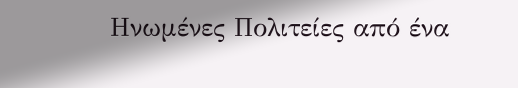Ηνωμένες Πολιτείες από ένα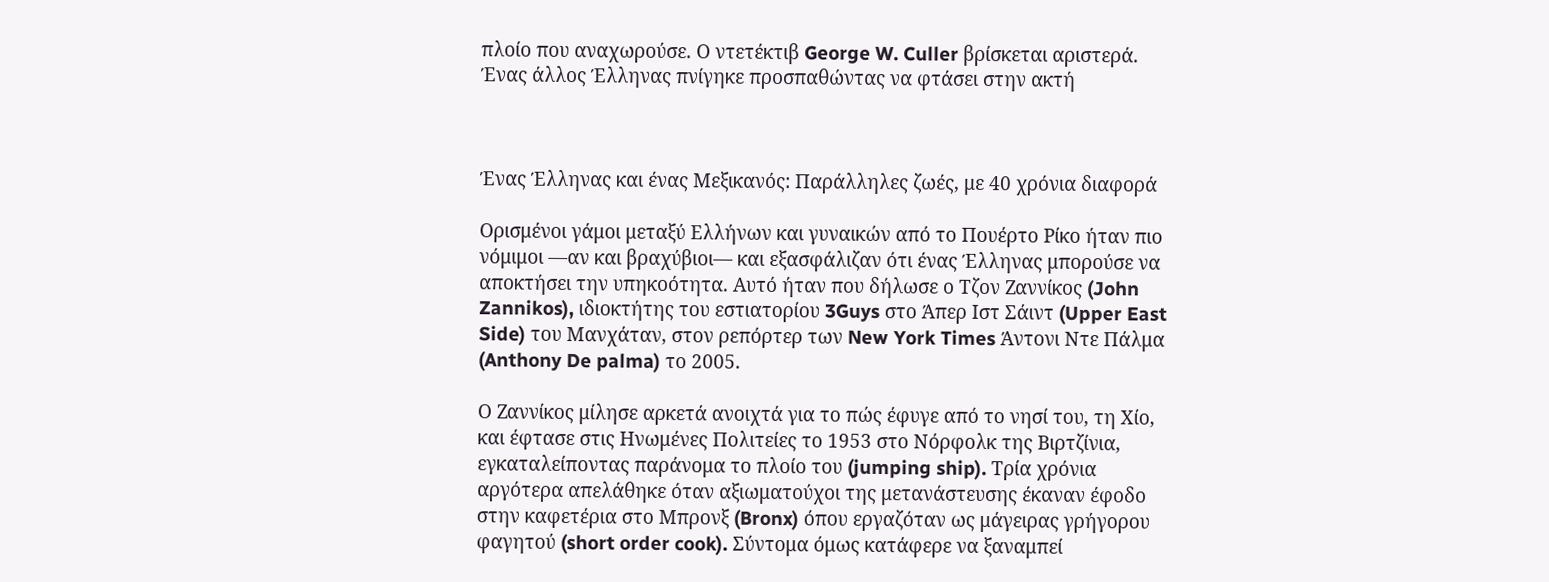πλοίο που αναχωρούσε. Ο ντετέκτιβ George W. Culler βρίσκεται αριστερά. Ένας άλλος Έλληνας πνίγηκε προσπαθώντας να φτάσει στην ακτή



Ένας Έλληνας και ένας Μεξικανός: Παράλληλες ζωές, με 40 χρόνια διαφορά

Ορισμένοι γάμοι μεταξύ Ελλήνων και γυναικών από το Πουέρτο Ρίκο ήταν πιο νόμιμοι —αν και βραχύβιοι— και εξασφάλιζαν ότι ένας Έλληνας μπορούσε να αποκτήσει την υπηκοότητα. Αυτό ήταν που δήλωσε ο Τζον Ζαννίκος (John Zannikos), ιδιοκτήτης του εστιατορίου 3Guys στο Άπερ Ιστ Σάιντ (Upper East Side) του Μανχάταν, στον ρεπόρτερ των New York Times Άντονι Ντε Πάλμα (Anthony De palma) το 2005.

Ο Ζαννίκος μίλησε αρκετά ανοιχτά για το πώς έφυγε από το νησί του, τη Χίο, και έφτασε στις Ηνωμένες Πολιτείες το 1953 στο Νόρφολκ της Βιρτζίνια, εγκαταλείποντας παράνομα το πλοίο του (jumping ship). Τρία χρόνια αργότερα απελάθηκε όταν αξιωματούχοι της μετανάστευσης έκαναν έφοδο στην καφετέρια στο Μπρονξ (Bronx) όπου εργαζόταν ως μάγειρας γρήγορου φαγητού (short order cook). Σύντομα όμως κατάφερε να ξαναμπεί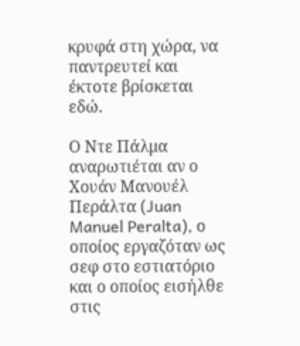κρυφά στη χώρα, να παντρευτεί και έκτοτε βρίσκεται εδώ.

Ο Ντε Πάλμα αναρωτιέται αν ο Χουάν Μανουέλ Περάλτα (Juan Manuel Peralta), ο οποίος εργαζόταν ως σεφ στο εστιατόριο και ο οποίος εισήλθε στις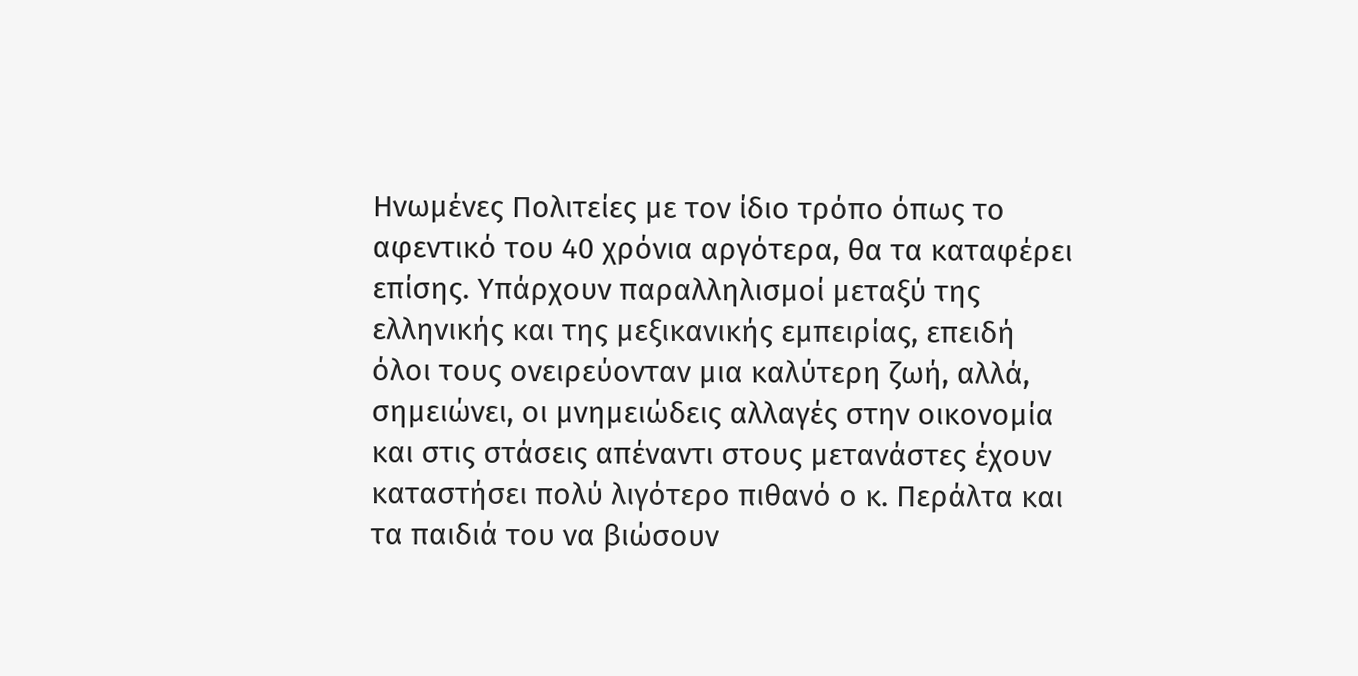Ηνωμένες Πολιτείες με τον ίδιο τρόπο όπως το αφεντικό του 40 χρόνια αργότερα, θα τα καταφέρει επίσης. Υπάρχουν παραλληλισμοί μεταξύ της ελληνικής και της μεξικανικής εμπειρίας, επειδή όλοι τους ονειρεύονταν μια καλύτερη ζωή, αλλά, σημειώνει, οι μνημειώδεις αλλαγές στην οικονομία και στις στάσεις απέναντι στους μετανάστες έχουν καταστήσει πολύ λιγότερο πιθανό ο κ. Περάλτα και τα παιδιά του να βιώσουν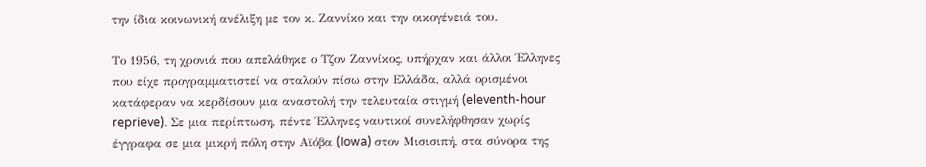την ίδια κοινωνική ανέλιξη με τον κ. Ζαννίκο και την οικογένειά του.

Το 1956, τη χρονιά που απελάθηκε ο Τζον Ζαννίκος, υπήρχαν και άλλοι Έλληνες που είχε προγραμματιστεί να σταλούν πίσω στην Ελλάδα, αλλά ορισμένοι κατάφεραν να κερδίσουν μια αναστολή την τελευταία στιγμή (eleventh-hour reprieve). Σε μια περίπτωση, πέντε Έλληνες ναυτικοί συνελήφθησαν χωρίς έγγραφα σε μια μικρή πόλη στην Αϊόβα (Iowa) στον Μισισιπή, στα σύνορα της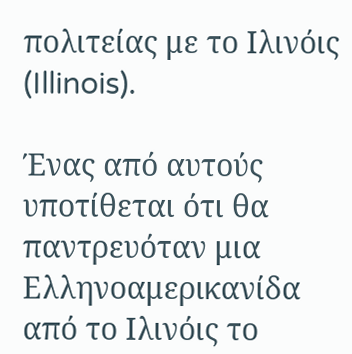πολιτείας με το Ιλινόις (Illinois).

Ένας από αυτούς υποτίθεται ότι θα παντρευόταν μια Ελληνοαμερικανίδα από το Ιλινόις το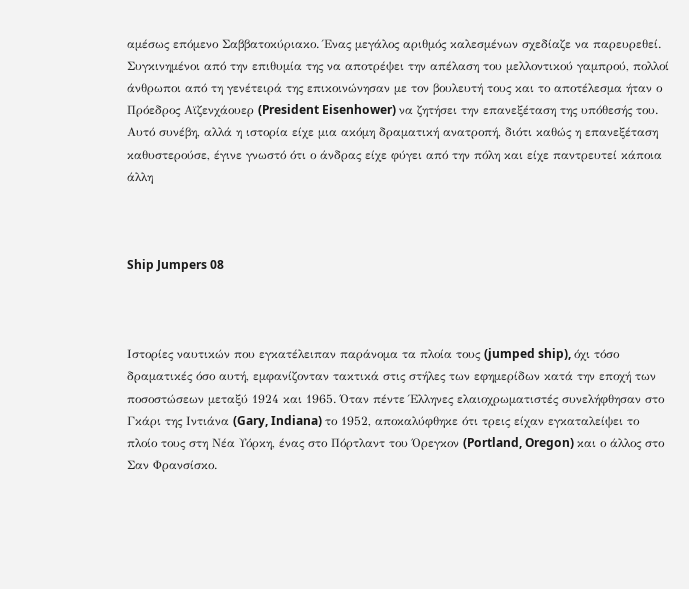αμέσως επόμενο Σαββατοκύριακο. Ένας μεγάλος αριθμός καλεσμένων σχεδίαζε να παρευρεθεί. Συγκινημένοι από την επιθυμία της να αποτρέψει την απέλαση του μελλοντικού γαμπρού, πολλοί άνθρωποι από τη γενέτειρά της επικοινώνησαν με τον βουλευτή τους και το αποτέλεσμα ήταν ο Πρόεδρος Αϊζενχάουερ (President Eisenhower) να ζητήσει την επανεξέταση της υπόθεσής του. Αυτό συνέβη, αλλά η ιστορία είχε μια ακόμη δραματική ανατροπή, διότι καθώς η επανεξέταση καθυστερούσε, έγινε γνωστό ότι ο άνδρας είχε φύγει από την πόλη και είχε παντρευτεί κάποια άλλη



Ship Jumpers 08



Ιστορίες ναυτικών που εγκατέλειπαν παράνομα τα πλοία τους (jumped ship), όχι τόσο δραματικές όσο αυτή, εμφανίζονταν τακτικά στις στήλες των εφημερίδων κατά την εποχή των ποσοστώσεων μεταξύ 1924 και 1965. Όταν πέντε Έλληνες ελαιοχρωματιστές συνελήφθησαν στο Γκάρι της Ιντιάνα (Gary, Indiana) το 1952, αποκαλύφθηκε ότι τρεις είχαν εγκαταλείψει το πλοίο τους στη Νέα Υόρκη, ένας στο Πόρτλαντ του Όρεγκον (Portland, Oregon) και ο άλλος στο Σαν Φρανσίσκο.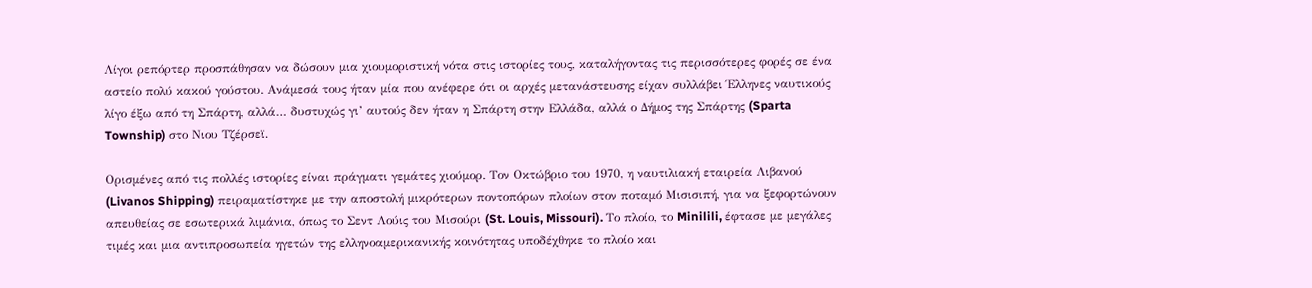Λίγοι ρεπόρτερ προσπάθησαν να δώσουν μια χιουμοριστική νότα στις ιστορίες τους, καταλήγοντας τις περισσότερες φορές σε ένα αστείο πολύ κακού γούστου. Ανάμεσά τους ήταν μία που ανέφερε ότι οι αρχές μετανάστευσης είχαν συλλάβει Έλληνες ναυτικούς λίγο έξω από τη Σπάρτη, αλλά… δυστυχώς γι’ αυτούς δεν ήταν η Σπάρτη στην Ελλάδα, αλλά ο Δήμος της Σπάρτης (Sparta Township) στο Νιου Τζέρσεϊ.

Ορισμένες από τις πολλές ιστορίες είναι πράγματι γεμάτες χιούμορ. Τον Οκτώβριο του 1970, η ναυτιλιακή εταιρεία Λιβανού (Livanos Shipping) πειραματίστηκε με την αποστολή μικρότερων ποντοπόρων πλοίων στον ποταμό Μισισιπή, για να ξεφορτώνουν απευθείας σε εσωτερικά λιμάνια, όπως το Σεντ Λούις του Μισούρι (St. Louis, Missouri). Το πλοίο, το Minilili, έφτασε με μεγάλες τιμές και μια αντιπροσωπεία ηγετών της ελληνοαμερικανικής κοινότητας υποδέχθηκε το πλοίο και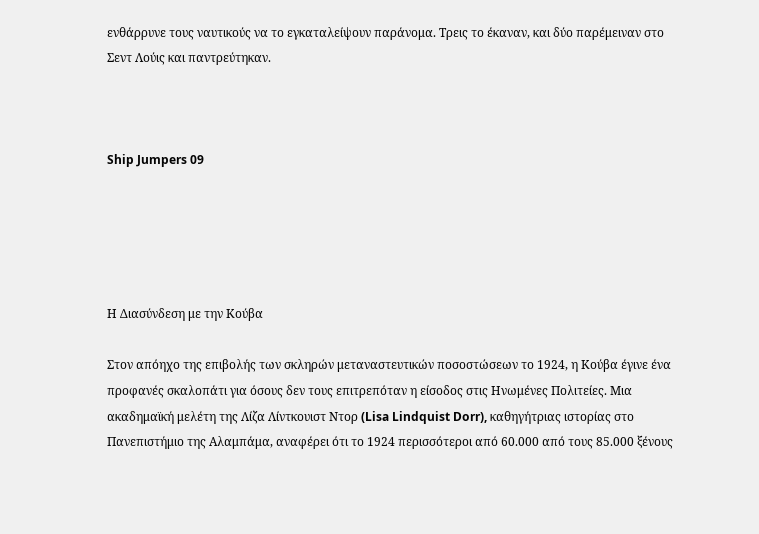ενθάρρυνε τους ναυτικούς να το εγκαταλείψουν παράνομα. Τρεις το έκαναν, και δύο παρέμειναν στο Σεντ Λούις και παντρεύτηκαν.



Ship Jumpers 09





Η Διασύνδεση με την Κούβα

Στον απόηχο της επιβολής των σκληρών μεταναστευτικών ποσοστώσεων το 1924, η Κούβα έγινε ένα προφανές σκαλοπάτι για όσους δεν τους επιτρεπόταν η είσοδος στις Ηνωμένες Πολιτείες. Μια ακαδημαϊκή μελέτη της Λίζα Λίντκουιστ Ντορ (Lisa Lindquist Dorr), καθηγήτριας ιστορίας στο Πανεπιστήμιο της Αλαμπάμα, αναφέρει ότι το 1924 περισσότεροι από 60.000 από τους 85.000 ξένους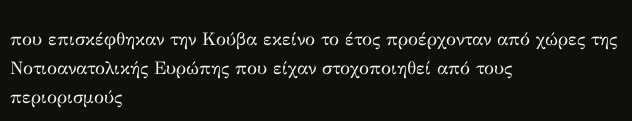που επισκέφθηκαν την Κούβα εκείνο το έτος προέρχονταν από χώρες της Νοτιοανατολικής Ευρώπης που είχαν στοχοποιηθεί από τους περιορισμούς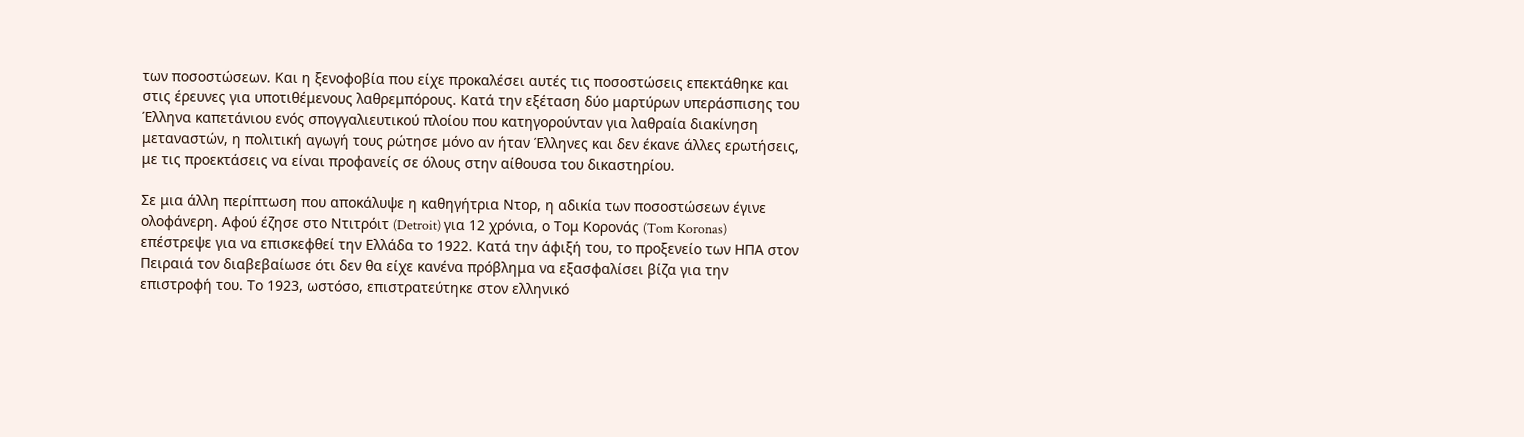των ποσοστώσεων. Και η ξενοφοβία που είχε προκαλέσει αυτές τις ποσοστώσεις επεκτάθηκε και στις έρευνες για υποτιθέμενους λαθρεμπόρους. Κατά την εξέταση δύο μαρτύρων υπεράσπισης του Έλληνα καπετάνιου ενός σπογγαλιευτικού πλοίου που κατηγορούνταν για λαθραία διακίνηση μεταναστών, η πολιτική αγωγή τους ρώτησε μόνο αν ήταν Έλληνες και δεν έκανε άλλες ερωτήσεις, με τις προεκτάσεις να είναι προφανείς σε όλους στην αίθουσα του δικαστηρίου.

Σε μια άλλη περίπτωση που αποκάλυψε η καθηγήτρια Ντορ, η αδικία των ποσοστώσεων έγινε ολοφάνερη. Αφού έζησε στο Ντιτρόιτ (Detroit) για 12 χρόνια, ο Τομ Κορονάς (Tom Koronas) επέστρεψε για να επισκεφθεί την Ελλάδα το 1922. Κατά την άφιξή του, το προξενείο των ΗΠΑ στον Πειραιά τον διαβεβαίωσε ότι δεν θα είχε κανένα πρόβλημα να εξασφαλίσει βίζα για την επιστροφή του. Το 1923, ωστόσο, επιστρατεύτηκε στον ελληνικό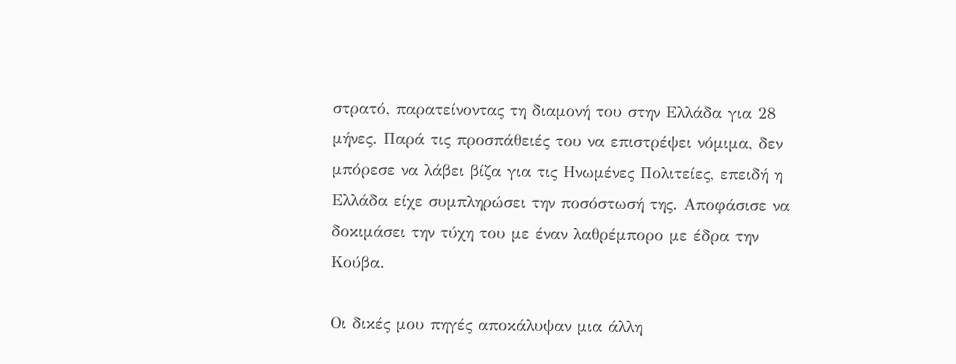στρατό, παρατείνοντας τη διαμονή του στην Ελλάδα για 28 μήνες. Παρά τις προσπάθειές του να επιστρέψει νόμιμα, δεν μπόρεσε να λάβει βίζα για τις Ηνωμένες Πολιτείες, επειδή η Ελλάδα είχε συμπληρώσει την ποσόστωσή της. Αποφάσισε να δοκιμάσει την τύχη του με έναν λαθρέμπορο με έδρα την Κούβα.

Οι δικές μου πηγές αποκάλυψαν μια άλλη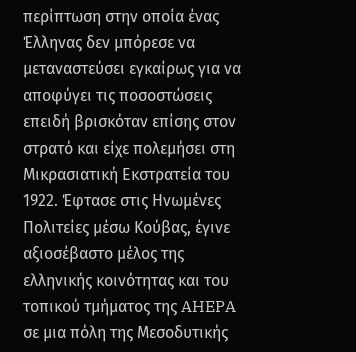περίπτωση στην οποία ένας Έλληνας δεν μπόρεσε να μεταναστεύσει εγκαίρως για να αποφύγει τις ποσοστώσεις επειδή βρισκόταν επίσης στον στρατό και είχε πολεμήσει στη Μικρασιατική Εκστρατεία του 1922. Έφτασε στις Ηνωμένες Πολιτείες μέσω Κούβας, έγινε αξιοσέβαστο μέλος της ελληνικής κοινότητας και του τοπικού τμήματος της AHEPA σε μια πόλη της Μεσοδυτικής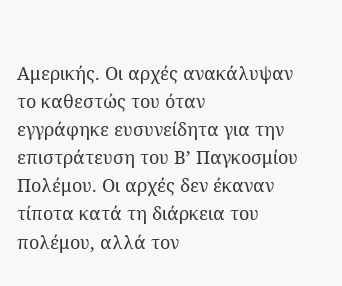Αμερικής. Οι αρχές ανακάλυψαν το καθεστώς του όταν εγγράφηκε ευσυνείδητα για την επιστράτευση του Β’ Παγκοσμίου Πολέμου. Οι αρχές δεν έκαναν τίποτα κατά τη διάρκεια του πολέμου, αλλά τον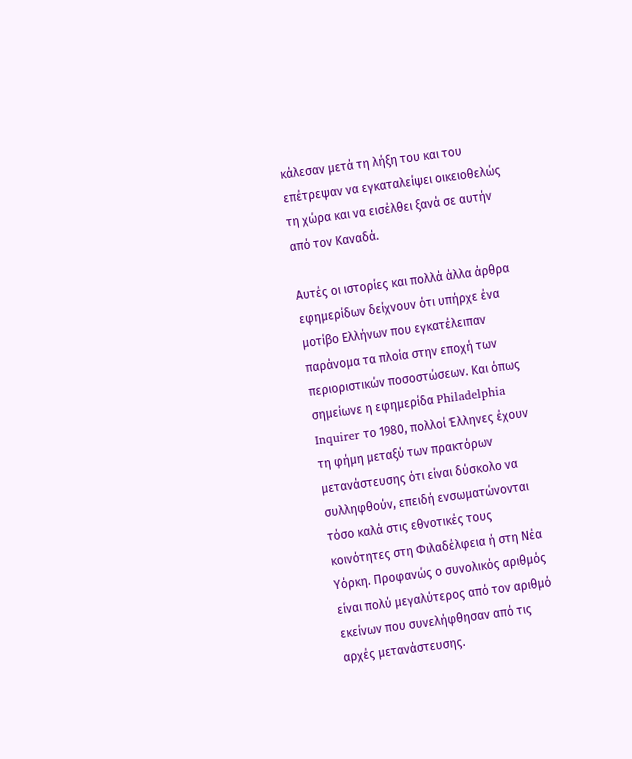κάλεσαν μετά τη λήξη του και του επέτρεψαν να εγκαταλείψει οικειοθελώς τη χώρα και να εισέλθει ξανά σε αυτήν από τον Καναδά.

Αυτές οι ιστορίες και πολλά άλλα άρθρα εφημερίδων δείχνουν ότι υπήρχε ένα μοτίβο Ελλήνων που εγκατέλειπαν παράνομα τα πλοία στην εποχή των περιοριστικών ποσοστώσεων. Και όπως σημείωνε η εφημερίδα Philadelphia Inquirer το 1980, πολλοί Έλληνες έχουν τη φήμη μεταξύ των πρακτόρων μετανάστευσης ότι είναι δύσκολο να συλληφθούν, επειδή ενσωματώνονται τόσο καλά στις εθνοτικές τους κοινότητες στη Φιλαδέλφεια ή στη Νέα Υόρκη. Προφανώς ο συνολικός αριθμός είναι πολύ μεγαλύτερος από τον αριθμό εκείνων που συνελήφθησαν από τις αρχές μετανάστευσης.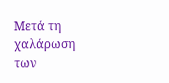Μετά τη χαλάρωση των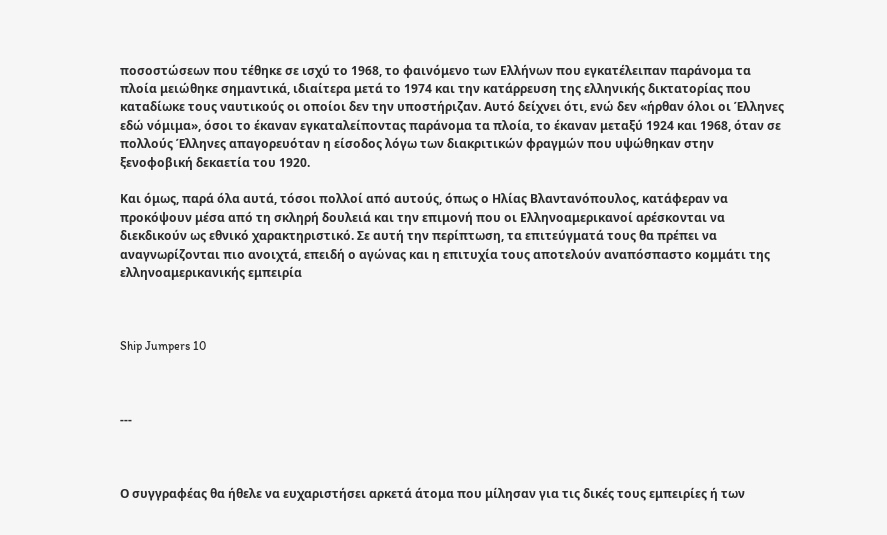ποσοστώσεων που τέθηκε σε ισχύ το 1968, το φαινόμενο των Ελλήνων που εγκατέλειπαν παράνομα τα πλοία μειώθηκε σημαντικά, ιδιαίτερα μετά το 1974 και την κατάρρευση της ελληνικής δικτατορίας που καταδίωκε τους ναυτικούς οι οποίοι δεν την υποστήριζαν. Αυτό δείχνει ότι, ενώ δεν «ήρθαν όλοι οι Έλληνες εδώ νόμιμα», όσοι το έκαναν εγκαταλείποντας παράνομα τα πλοία, το έκαναν μεταξύ 1924 και 1968, όταν σε πολλούς Έλληνες απαγορευόταν η είσοδος λόγω των διακριτικών φραγμών που υψώθηκαν στην ξενοφοβική δεκαετία του 1920.

Και όμως, παρά όλα αυτά, τόσοι πολλοί από αυτούς, όπως ο Ηλίας Βλαντανόπουλος, κατάφεραν να προκόψουν μέσα από τη σκληρή δουλειά και την επιμονή που οι Ελληνοαμερικανοί αρέσκονται να διεκδικούν ως εθνικό χαρακτηριστικό. Σε αυτή την περίπτωση, τα επιτεύγματά τους θα πρέπει να αναγνωρίζονται πιο ανοιχτά, επειδή ο αγώνας και η επιτυχία τους αποτελούν αναπόσπαστο κομμάτι της ελληνοαμερικανικής εμπειρία



Ship Jumpers 10



---



Ο συγγραφέας θα ήθελε να ευχαριστήσει αρκετά άτομα που μίλησαν για τις δικές τους εμπειρίες ή των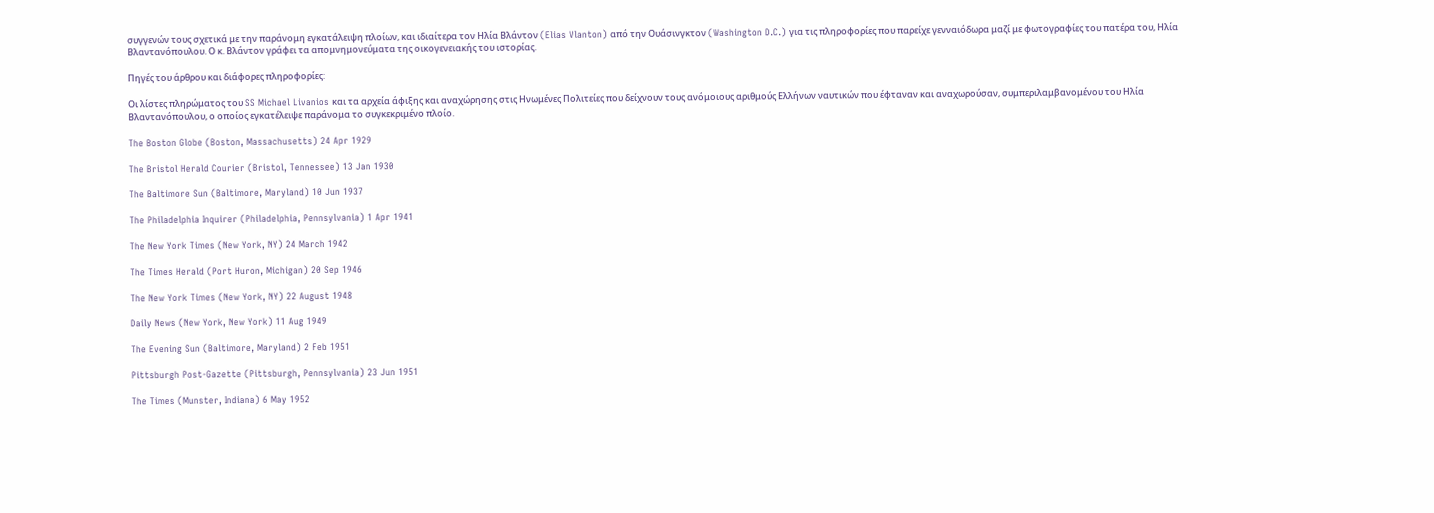συγγενών τους σχετικά με την παράνομη εγκατάλειψη πλοίων, και ιδιαίτερα τον Ηλία Βλάντον (Elias Vlanton) από την Ουάσινγκτον (Washington D.C.) για τις πληροφορίες που παρείχε γενναιόδωρα μαζί με φωτογραφίες του πατέρα του, Ηλία Βλαντανόπουλου. Ο κ. Βλάντον γράφει τα απομνημονεύματα της οικογενειακής του ιστορίας.

Πηγές του άρθρου και διάφορες πληροφορίες:

Οι λίστες πληρώματος του SS Michael Livanios και τα αρχεία άφιξης και αναχώρησης στις Ηνωμένες Πολιτείες που δείχνουν τους ανόμοιους αριθμούς Ελλήνων ναυτικών που έφταναν και αναχωρούσαν, συμπεριλαμβανομένου του Ηλία Βλαντανόπουλου, ο οποίος εγκατέλειψε παράνομα το συγκεκριμένο πλοίο.

The Boston Globe (Boston, Massachusetts) 24 Apr 1929

The Bristol Herald Courier (Bristol, Tennessee) 13 Jan 1930

The Baltimore Sun (Baltimore, Maryland) 10 Jun 1937

The Philadelphia Inquirer (Philadelphia, Pennsylvania) 1 Apr 1941

The New York Times (New York, NY) 24 March 1942

The Times Herald (Port Huron, Michigan) 20 Sep 1946

The New York Times (New York, NY) 22 August 1948

Daily News (New York, New York) 11 Aug 1949

The Evening Sun (Baltimore, Maryland) 2 Feb 1951

Pittsburgh Post-Gazette (Pittsburgh, Pennsylvania) 23 Jun 1951

The Times (Munster, Indiana) 6 May 1952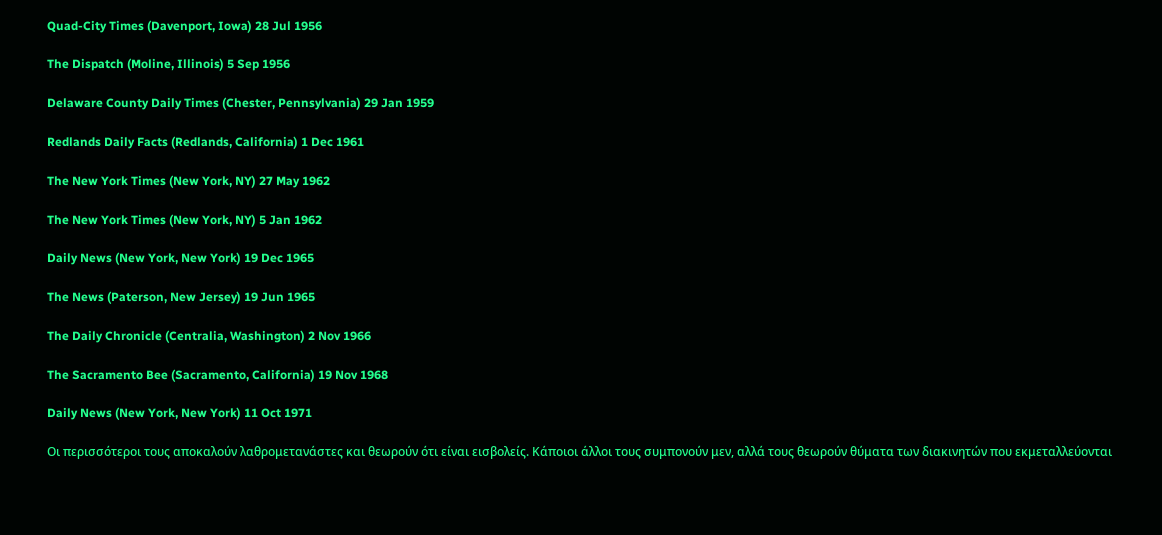Quad-City Times (Davenport, Iowa) 28 Jul 1956

The Dispatch (Moline, Illinois) 5 Sep 1956

Delaware County Daily Times (Chester, Pennsylvania) 29 Jan 1959

Redlands Daily Facts (Redlands, California) 1 Dec 1961

The New York Times (New York, NY) 27 May 1962

The New York Times (New York, NY) 5 Jan 1962

Daily News (New York, New York) 19 Dec 1965

The News (Paterson, New Jersey) 19 Jun 1965

The Daily Chronicle (Centralia, Washington) 2 Nov 1966

The Sacramento Bee (Sacramento, California) 19 Nov 1968

Daily News (New York, New York) 11 Oct 1971

Οι περισσότεροι τους αποκαλούν λαθρομετανάστες και θεωρούν ότι είναι εισβολείς. Κάποιοι άλλοι τους συμπονούν μεν, αλλά τους θεωρούν θύματα των διακινητών που εκμεταλλεύονται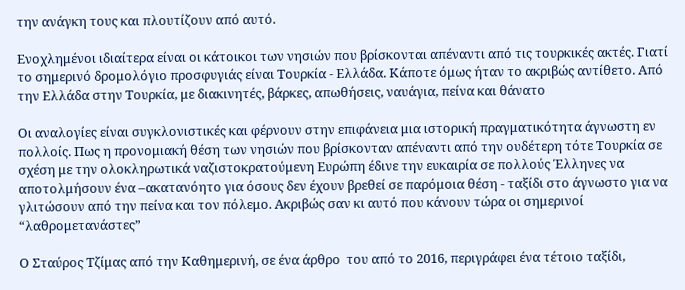την ανάγκη τους και πλουτίζουν από αυτό.

Ενοχλημένοι ιδιαίτερα είναι οι κάτοικοι των νησιών που βρίσκονται απέναντι από τις τουρκικές ακτές. Γιατί το σημερινό δρομολόγιο προσφυγιάς είναι Τουρκία - Ελλάδα. Κάποτε όμως ήταν το ακριβώς αντίθετο. Από την Ελλάδα στην Τουρκία, με διακινητές, βάρκες, απωθήσεις, ναυάγια, πείνα και θάνατο

Οι αναλογίες είναι συγκλονιστικές και φέρνουν στην επιφάνεια μια ιστορική πραγματικότητα άγνωστη εν πολλοίς. Πως η προνομιακή θέση των νησιών που βρίσκονταν απέναντι από την ουδέτερη τότε Τουρκία σε σχέση με την ολοκληρωτικά ναζιστοκρατούμενη Ευρώπη έδινε την ευκαιρία σε πολλούς Έλληνες να αποτολμήσουν ένα –ακατανόητο για όσους δεν έχουν βρεθεί σε παρόμοια θέση - ταξίδι στο άγνωστο για να γλιτώσουν από την πείνα και τον πόλεμο. Ακριβώς σαν κι αυτό που κάνουν τώρα οι σημερινοί “λαθρομετανάστες”

Ο Σταύρος Τζίμας από την Καθημερινή, σε ένα άρθρο  του από το 2016, περιγράφει ένα τέτοιο ταξίδι,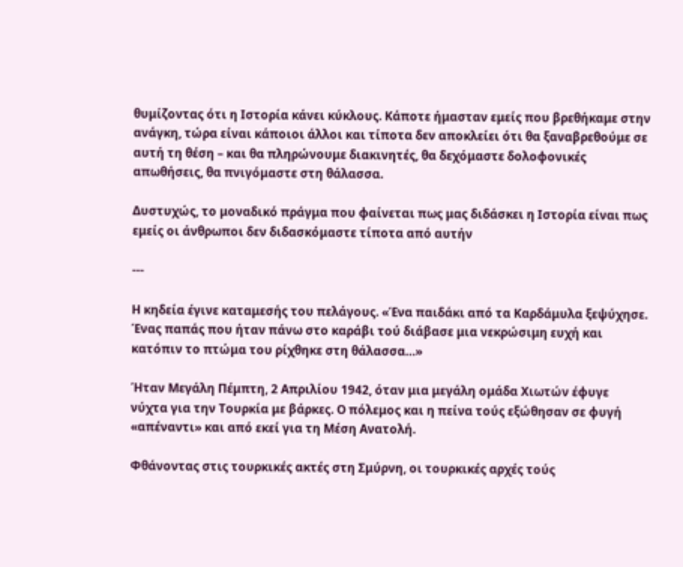θυμίζοντας ότι η Ιστορία κάνει κύκλους. Κάποτε ήμασταν εμείς που βρεθήκαμε στην ανάγκη, τώρα είναι κάποιοι άλλοι και τίποτα δεν αποκλείει ότι θα ξαναβρεθούμε σε αυτή τη θέση – και θα πληρώνουμε διακινητές, θα δεχόμαστε δολοφονικές απωθήσεις, θα πνιγόμαστε στη θάλασσα.

Δυστυχώς, το μοναδικό πράγμα που φαίνεται πως μας διδάσκει η Ιστορία είναι πως εμείς οι άνθρωποι δεν διδασκόμαστε τίποτα από αυτήν

---

Η κηδεία έγινε καταμεσής του πελάγους. «Ένα παιδάκι από τα Καρδάμυλα ξεψύχησε. Ένας παπάς που ήταν πάνω στο καράβι τού διάβασε μια νεκρώσιμη ευχή και κατόπιν το πτώμα του ρίχθηκε στη θάλασσα…»

Ήταν Μεγάλη Πέμπτη, 2 Απριλίου 1942, όταν μια μεγάλη ομάδα Χιωτών έφυγε νύχτα για την Τουρκία με βάρκες. Ο πόλεμος και η πείνα τούς εξώθησαν σε φυγή «απέναντι» και από εκεί για τη Μέση Ανατολή.

Φθάνοντας στις τουρκικές ακτές στη Σμύρνη, οι τουρκικές αρχές τούς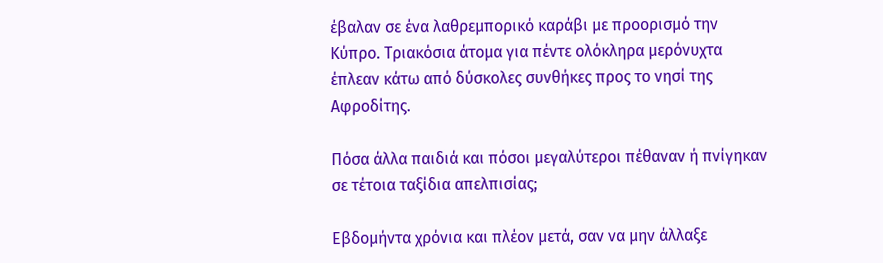έβαλαν σε ένα λαθρεμπορικό καράβι με προορισμό την Κύπρο. Τριακόσια άτομα για πέντε ολόκληρα μερόνυχτα έπλεαν κάτω από δύσκολες συνθήκες προς το νησί της Αφροδίτης.

Πόσα άλλα παιδιά και πόσοι μεγαλύτεροι πέθαναν ή πνίγηκαν σε τέτοια ταξίδια απελπισίας;

Εβδομήντα χρόνια και πλέον μετά, σαν να μην άλλαξε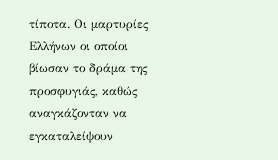τίποτα. Οι μαρτυρίες Ελλήνων οι οποίοι βίωσαν το δράμα της προσφυγιάς, καθώς αναγκάζονταν να εγκαταλείψουν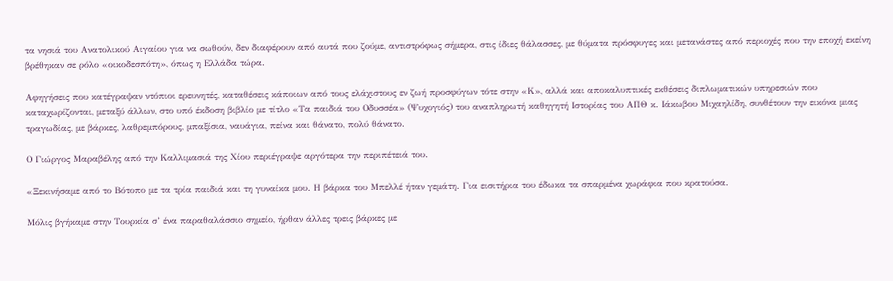τα νησιά του Ανατολικού Αιγαίου για να σωθούν, δεν διαφέρουν από αυτά που ζούμε, αντιστρόφως σήμερα, στις ίδιες θάλασσες, με θύματα πρόσφυγες και μετανάστες από περιοχές που την εποχή εκείνη βρέθηκαν σε ρόλο «οικοδεσπότη», όπως η Ελλάδα τώρα.

Αφηγήσεις που κατέγραψαν ντόπιοι ερευνητές, καταθέσεις κάποιων από τους ελάχιστους εν ζωή προσφύγων τότε στην «Κ», αλλά και αποκαλυπτικές εκθέσεις διπλωματικών υπηρεσιών που καταχωρίζονται, μεταξύ άλλων, στο υπό έκδοση βιβλίο με τίτλο «Τα παιδιά του Οδυσσέα» (Ψυχογιός) του αναπληρωτή καθηγητή Ιστορίας του ΑΠΘ κ. Ιάκωβου Μιχαηλίδη, συνθέτουν την εικόνα μιας τραγωδίας, με βάρκες, λαθρεμπόρους, μπαξίσια, ναυάγια, πείνα και θάνατο, πολύ θάνατο.

Ο Γιώργος Μαραβέλης από την Καλλιμασιά της Χίου περιέγραψε αργότερα την περιπέτειά του.

«Ξεκινήσαμε από το Βότοπο με τα τρία παιδιά και τη γυναίκα μου. Η βάρκα του Μπελλέ ήταν γεμάτη. Για εισιτήρια του έδωκα τα σπαρμένα χωράφια που κρατούσα.

Μόλις βγήκαμε στην Τουρκία σ’ ένα παραθαλάσσιο σημείο, ήρθαν άλλες τρεις βάρκες με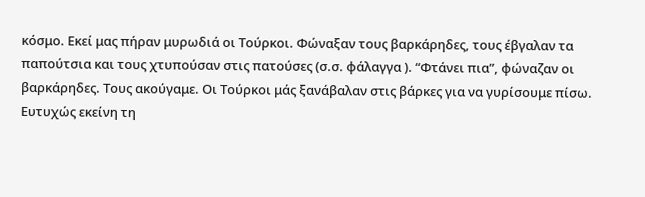κόσμο. Εκεί μας πήραν μυρωδιά οι Τούρκοι. Φώναξαν τους βαρκάρηδες, τους έβγαλαν τα παπούτσια και τους χτυπούσαν στις πατούσες (σ.σ. φάλαγγα ). “Φτάνει πια”, φώναζαν οι βαρκάρηδες. Τους ακούγαμε. Οι Τούρκοι μάς ξανάβαλαν στις βάρκες για να γυρίσουμε πίσω. Ευτυχώς εκείνη τη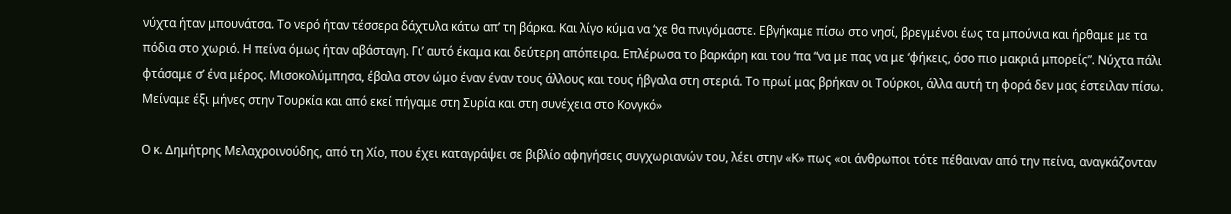νύχτα ήταν μπουνάτσα. Το νερό ήταν τέσσερα δάχτυλα κάτω απ’ τη βάρκα. Και λίγο κύμα να ‘χε θα πνιγόμαστε. Εβγήκαμε πίσω στο νησί, βρεγμένοι έως τα μπούνια και ήρθαμε με τα πόδια στο χωριό. Η πείνα όμως ήταν αβάσταγη. Γι’ αυτό έκαμα και δεύτερη απόπειρα. Επλέρωσα το βαρκάρη και του ‘πα “να με πας να με ‘φήκεις, όσο πιο μακριά μπορείς”. Νύχτα πάλι φτάσαμε σ’ ένα μέρος. Μισοκολύμπησα, έβαλα στον ώμο έναν έναν τους άλλους και τους ήβγαλα στη στεριά. Το πρωί μας βρήκαν οι Τούρκοι, άλλα αυτή τη φορά δεν μας έστειλαν πίσω. Μείναμε έξι μήνες στην Τουρκία και από εκεί πήγαμε στη Συρία και στη συνέχεια στο Κονγκό»

Ο κ. Δημήτρης Μελαχροινούδης, από τη Χίο, που έχει καταγράψει σε βιβλίο αφηγήσεις συγχωριανών του, λέει στην «Κ» πως «οι άνθρωποι τότε πέθαιναν από την πείνα, αναγκάζονταν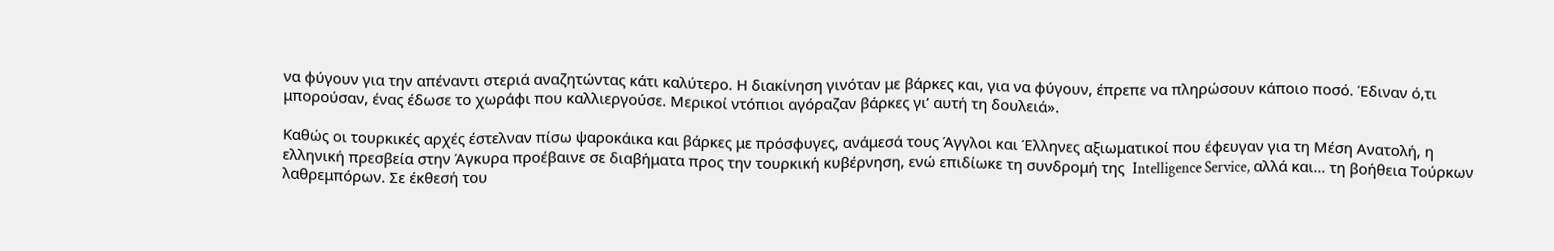να φύγουν για την απέναντι στεριά αναζητώντας κάτι καλύτερο. Η διακίνηση γινόταν με βάρκες και, για να φύγουν, έπρεπε να πληρώσουν κάποιο ποσό. Έδιναν ό,τι μπορούσαν, ένας έδωσε το χωράφι που καλλιεργούσε. Μερικοί ντόπιοι αγόραζαν βάρκες γι’ αυτή τη δουλειά».

Καθώς οι τουρκικές αρχές έστελναν πίσω ψαροκάικα και βάρκες με πρόσφυγες, ανάμεσά τους Άγγλοι και Έλληνες αξιωματικοί που έφευγαν για τη Μέση Ανατολή, η ελληνική πρεσβεία στην Άγκυρα προέβαινε σε διαβήματα προς την τουρκική κυβέρνηση, ενώ επιδίωκε τη συνδρομή της  Intelligence Service, αλλά και… τη βοήθεια Τούρκων λαθρεμπόρων. Σε έκθεσή του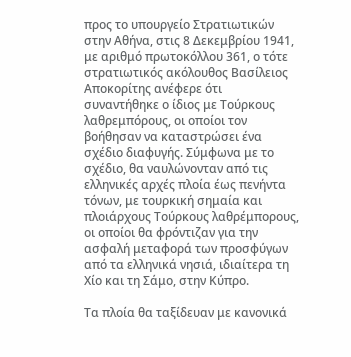προς το υπουργείο Στρατιωτικών στην Αθήνα, στις 8 Δεκεμβρίου 1941, με αριθμό πρωτοκόλλου 361, ο τότε στρατιωτικός ακόλουθος Βασίλειος Αποκορίτης ανέφερε ότι συναντήθηκε ο ίδιος με Τούρκους λαθρεμπόρους, οι οποίοι τον βοήθησαν να καταστρώσει ένα σχέδιο διαφυγής. Σύμφωνα με το σχέδιο, θα ναυλώνονταν από τις ελληνικές αρχές πλοία έως πενήντα τόνων, με τουρκική σημαία και πλοιάρχους Τούρκους λαθρέμπορους, οι οποίοι θα φρόντιζαν για την ασφαλή μεταφορά των προσφύγων από τα ελληνικά νησιά, ιδιαίτερα τη Χίο και τη Σάμο, στην Κύπρο.

Τα πλοία θα ταξίδευαν με κανονικά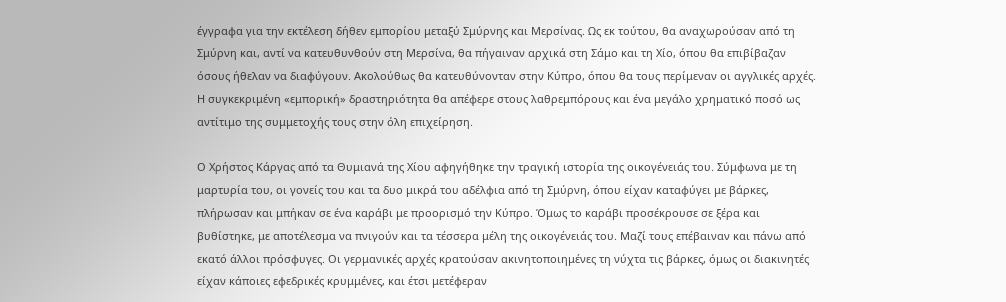έγγραφα για την εκτέλεση δήθεν εμπορίου μεταξύ Σμύρνης και Μερσίνας. Ως εκ τούτου, θα αναχωρούσαν από τη Σμύρνη και, αντί να κατευθυνθούν στη Μερσίνα, θα πήγαιναν αρχικά στη Σάμο και τη Χίο, όπου θα επιβίβαζαν όσους ήθελαν να διαφύγουν. Ακολούθως θα κατευθύνονταν στην Κύπρο, όπου θα τους περίμεναν οι αγγλικές αρχές. Η συγκεκριμένη «εμπορική» δραστηριότητα θα απέφερε στους λαθρεμπόρους και ένα μεγάλο χρηματικό ποσό ως αντίτιμο της συμμετοχής τους στην όλη επιχείρηση.

Ο Χρήστος Κάργας από τα Θυμιανά της Χίου αφηγήθηκε την τραγική ιστορία της οικογένειάς του. Σύμφωνα με τη μαρτυρία του, οι γονείς του και τα δυο μικρά του αδέλφια από τη Σμύρνη, όπου είχαν καταφύγει με βάρκες, πλήρωσαν και μπήκαν σε ένα καράβι με προορισμό την Κύπρο. Όμως το καράβι προσέκρουσε σε ξέρα και βυθίστηκε, με αποτέλεσμα να πνιγούν και τα τέσσερα μέλη της οικογένειάς του. Μαζί τους επέβαιναν και πάνω από εκατό άλλοι πρόσφυγες. Οι γερμανικές αρχές κρατούσαν ακινητοποιημένες τη νύχτα τις βάρκες, όμως οι διακινητές είχαν κάποιες εφεδρικές κρυμμένες, και έτσι μετέφεραν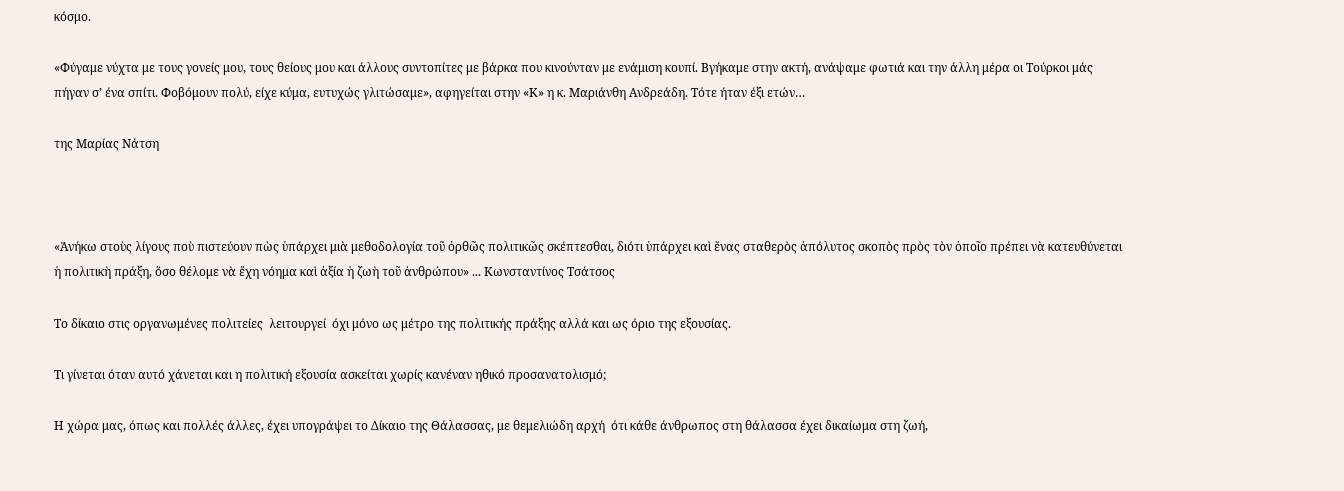κόσμο.

«Φύγαμε νύχτα με τους γονείς μου, τους θείους μου και άλλους συντοπίτες με βάρκα που κινούνταν με ενάμιση κουπί. Βγήκαμε στην ακτή, ανάψαμε φωτιά και την άλλη μέρα οι Τούρκοι μάς πήγαν σ’ ένα σπίτι. Φοβόμουν πολύ, είχε κύμα, ευτυχώς γλιτώσαμε», αφηγείται στην «Κ» η κ. Μαριάνθη Ανδρεάδη. Τότε ήταν έξι ετών…

της Μαρίας Νάτση



«Ἀνήκω στοὺς λίγους ποὺ πιστεύουν πὼς ὑπάρχει μιὰ μεθοδολογία τοῦ ὀρθῶς πολιτικῶς σκέπτεσθαι, διότι ὑπάρχει καὶ ἕνας σταθερὸς ἀπόλυτος σκοπὸς πρὸς τὸν ὁποῖο πρέπει νὰ κατευθύνεται ἡ πολιτικὴ πράξη, ὅσο θέλομε νὰ ἔχη νόημα καὶ ἀξία ἡ ζωὴ τοῦ ἀνθρώπου» ... Κωνσταντίνος Τσάτσος

Το δίκαιο στις οργανωμένες πολιτείες  λειτουργεί  όχι μόνο ως μέτρο της πολιτικής πράξης αλλά και ως όριο της εξουσίας.

Τι γίνεται όταν αυτό χάνεται και η πολιτική εξουσία ασκείται χωρίς κανέναν ηθικό προσανατολισμό;

Η χώρα μας, όπως και πολλές άλλες, έχει υπογράψει το Δίκαιο της Θάλασσας, με θεμελιώδη αρχή  ότι κάθε άνθρωπος στη θάλασσα έχει δικαίωμα στη ζωή,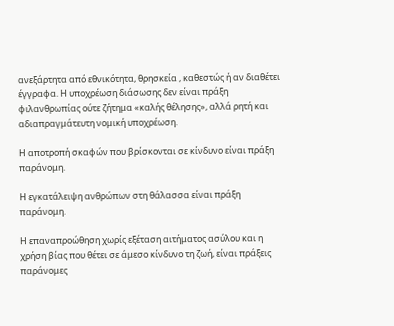ανεξάρτητα από εθνικότητα, θρησκεία , καθεστώς ή αν διαθέτει έγγραφα. Η υποχρέωση διάσωσης δεν είναι πράξη φιλανθρωπίας ούτε ζήτημα «καλής θέλησης», αλλά ρητή και αδιαπραγμάτευτη νομική υποχρέωση.

Η αποτροπή σκαφών που βρίσκονται σε κίνδυνο είναι πράξη παράνομη.

Η εγκατάλειψη ανθρώπων στη θάλασσα είναι πράξη παράνομη.

Η επαναπροώθηση χωρίς εξέταση αιτήματος ασύλου και η χρήση βίας που θέτει σε άμεσο κίνδυνο τη ζωή, είναι πράξεις παράνομες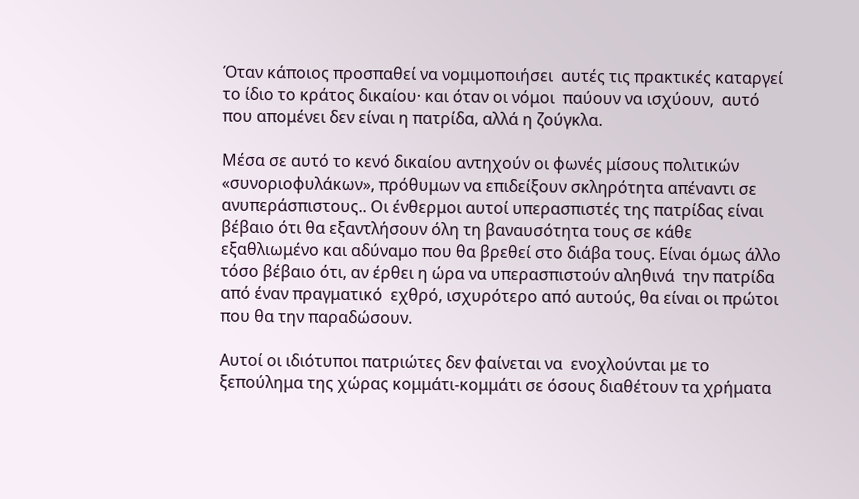Όταν κάποιος προσπαθεί να νομιμοποιήσει  αυτές τις πρακτικές καταργεί το ίδιο το κράτος δικαίου· και όταν οι νόμοι  παύουν να ισχύουν,  αυτό που απομένει δεν είναι η πατρίδα, αλλά η ζούγκλα.

Μέσα σε αυτό το κενό δικαίου αντηχούν οι φωνές μίσους πολιτικών «συνοριοφυλάκων», πρόθυμων να επιδείξουν σκληρότητα απέναντι σε ανυπεράσπιστους.. Οι ένθερμοι αυτοί υπερασπιστές της πατρίδας είναι βέβαιο ότι θα εξαντλήσουν όλη τη βαναυσότητα τους σε κάθε εξαθλιωμένο και αδύναμο που θα βρεθεί στο διάβα τους. Είναι όμως άλλο τόσο βέβαιο ότι, αν έρθει η ώρα να υπερασπιστούν αληθινά  την πατρίδα από έναν πραγματικό  εχθρό, ισχυρότερο από αυτούς, θα είναι οι πρώτοι που θα την παραδώσουν.

Αυτοί οι ιδιότυποι πατριώτες δεν φαίνεται να  ενοχλούνται με το ξεπούλημα της χώρας κομμάτι-κομμάτι σε όσους διαθέτουν τα χρήματα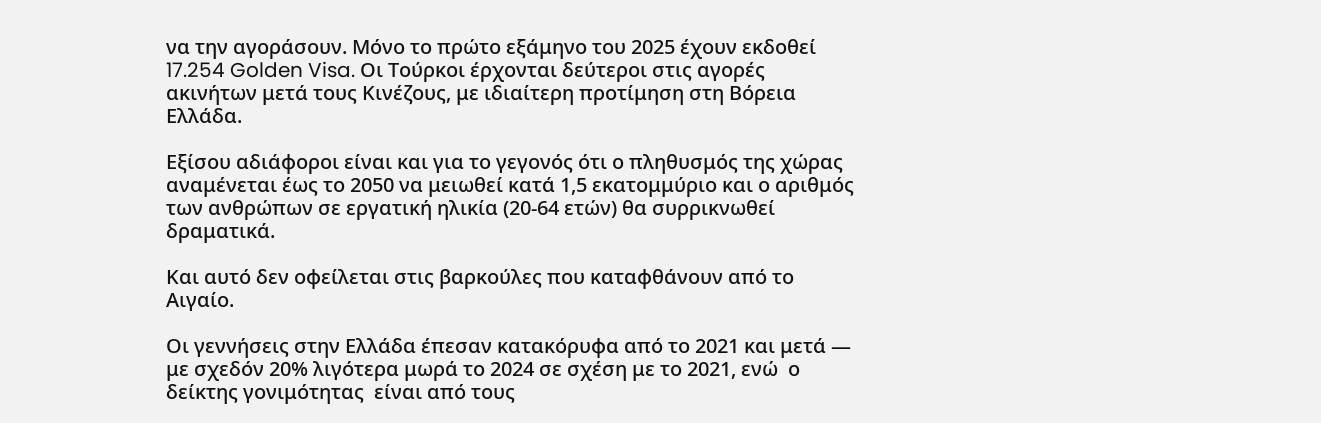να την αγοράσουν. Μόνο το πρώτο εξάμηνο του 2025 έχουν εκδοθεί 17.254 Golden Visa. Οι Τούρκοι έρχονται δεύτεροι στις αγορές ακινήτων μετά τους Κινέζους, με ιδιαίτερη προτίμηση στη Βόρεια Ελλάδα.

Εξίσου αδιάφοροι είναι και για το γεγονός ότι ο πληθυσμός της χώρας αναμένεται έως το 2050 να μειωθεί κατά 1,5 εκατομμύριο και ο αριθμός των ανθρώπων σε εργατική ηλικία (20-64 ετών) θα συρρικνωθεί δραματικά.

Και αυτό δεν οφείλεται στις βαρκούλες που καταφθάνουν από το Αιγαίο.

Οι γεννήσεις στην Ελλάδα έπεσαν κατακόρυφα από το 2021 και μετά — με σχεδόν 20% λιγότερα μωρά το 2024 σε σχέση με το 2021, ενώ  ο δείκτης γονιμότητας  είναι από τους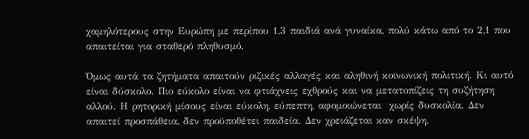χαμηλότερους στην Ευρώπη με περίπου 1,3 παιδιά ανά γυναίκα, πολύ κάτω από το 2,1 που απαιτείται για σταθερό πληθυσμό.

Όμως αυτά τα ζητήματα απαιτούν ριζικές αλλαγές και αληθινή κοινωνική πολιτική. Κι αυτό είναι δύσκολο. Πιο εύκολο είναι να φτιάχνεις εχθρούς και να μετατοπίζεις τη συζήτηση αλλού. Η ρητορική μίσους είναι εύκολη, εύπεπτη, αφομοιώνεται  χωρίς δυσκολία. Δεν απαιτεί προσπάθεια, δεν προϋποθέτει παιδεία. Δεν χρειάζεται καν σκέψη.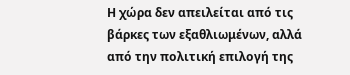Η χώρα δεν απειλείται από τις βάρκες των εξαθλιωμένων, αλλά από την πολιτική επιλογή της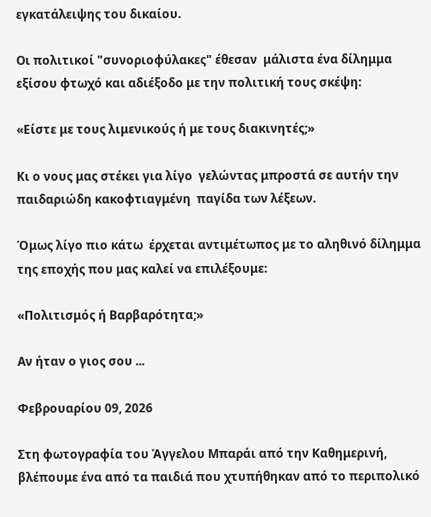εγκατάλειψης του δικαίου.

Οι πολιτικοί "συνοριοφύλακες" έθεσαν  μάλιστα ένα δίλημμα εξίσου φτωχό και αδιέξοδο με την πολιτική τους σκέψη:

«Είστε με τους λιμενικούς ή με τους διακινητές;»

Κι ο νους μας στέκει για λίγο  γελώντας μπροστά σε αυτήν την παιδαριώδη κακοφτιαγμένη  παγίδα των λέξεων.

Όμως λίγο πιο κάτω  έρχεται αντιμέτωπος με το αληθινό δίλημμα της εποχής που μας καλεί να επιλέξουμε:

«Πολιτισμός ή Βαρβαρότητα;»

Αν ήταν ο γιος σου ...

Φεβρουαρίου 09, 2026

Στη φωτογραφία του Άγγελου Μπαράι από την Καθημερινή, βλέπουμε ένα από τα παιδιά που χτυπήθηκαν από το περιπολικό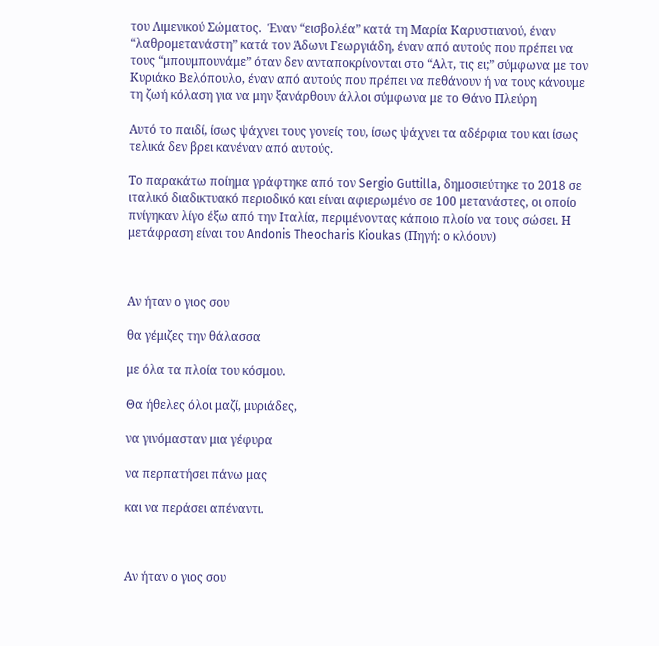του Λιμενικού Σώματος.  Έναν “εισβολέα” κατά τη Μαρία Καρυστιανού, έναν “λαθρομετανάστη” κατά τον Άδωνι Γεωργιάδη, έναν από αυτούς που πρέπει να τους “μπουμπουνάμε” όταν δεν ανταποκρίνονται στο “Αλτ, τις ει;” σύμφωνα με τον Κυριάκο Βελόπουλο, έναν από αυτούς που πρέπει να πεθάνουν ή να τους κάνουμε τη ζωή κόλαση για να μην ξανάρθουν άλλοι σύμφωνα με το Θάνο Πλεύρη

Αυτό το παιδί, ίσως ψάχνει τους γονείς του, ίσως ψάχνει τα αδέρφια του και ίσως τελικά δεν βρει κανέναν από αυτούς.

Το παρακάτω ποίημα γράφτηκε από τον Sergio Guttilla, δημοσιεύτηκε το 2018 σε ιταλικό διαδικτυακό περιοδικό και είναι αφιερωμένο σε 100 μετανάστες, οι οποίο πνίγηκαν λίγο έξω από την Ιταλία, περιμένοντας κάποιο πλοίο να τους σώσει. Η μετάφραση είναι του Andonis Theocharis Kioukas (Πηγή: ο κλόουν)



Αν ήταν ο γιος σου

θα γέμιζες την θάλασσα

με όλα τα πλοία του κόσμου.

Θα ήθελες όλοι μαζί, μυριάδες,

να γινόμασταν μια γέφυρα

να περπατήσει πάνω μας

και να περάσει απέναντι.



Αν ήταν ο γιος σου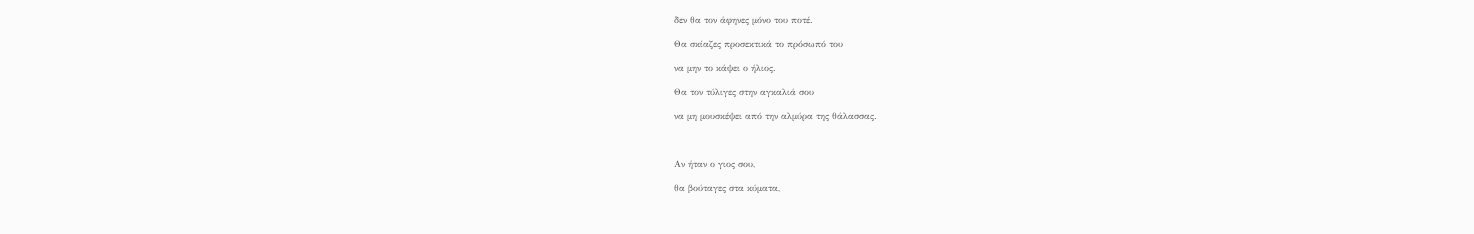δεν θα τον άφηνες μόνο του ποτέ.

Θα σκίαζες προσεκτικά το πρόσωπό του

να μην το κάψει ο ήλιος.

Θα τον τύλιγες στην αγκαλιά σου

να μη μουσκέψει από την αλμύρα της θάλασσας.



Αν ήταν ο γιος σου,

θα βούταγες στα κύματα,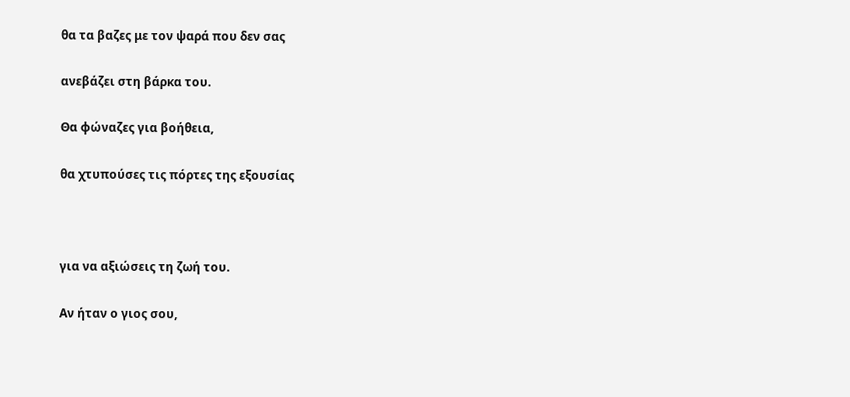θα τα βαζες με τον ψαρά που δεν σας

ανεβάζει στη βάρκα του.

Θα φώναζες για βοήθεια,

θα χτυπούσες τις πόρτες της εξουσίας



για να αξιώσεις τη ζωή του.

Αν ήταν ο γιος σου,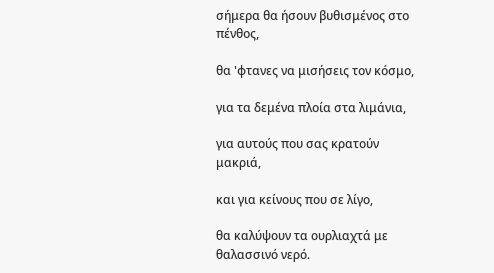σήμερα θα ήσουν βυθισμένος στο πένθος,

θα 'φτανες να μισήσεις τον κόσμο,

για τα δεμένα πλοία στα λιμάνια,

για αυτούς που σας κρατούν μακριά,

και για κείνους που σε λίγο,

θα καλύψουν τα ουρλιαχτά με θαλασσινό νερό.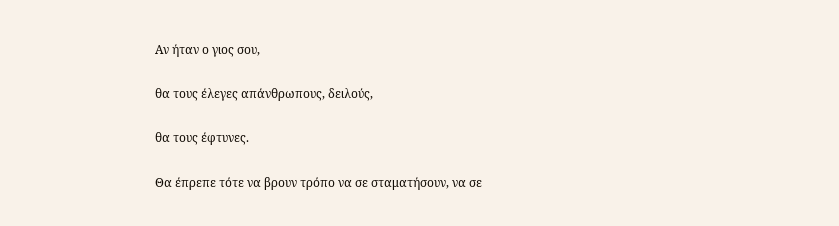Αν ήταν ο γιος σου,

θα τους έλεγες απάνθρωπους, δειλούς,

θα τους έφτυνες.

Θα έπρεπε τότε να βρουν τρόπο να σε σταματήσουν, να σε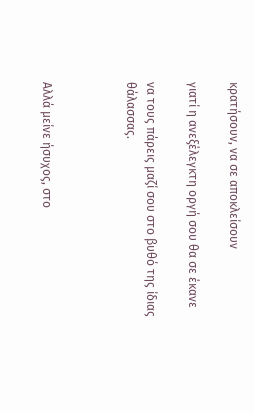κρατήσουν, να σε αποκλείσουν

γιατί η ανεξέλεγκτη οργή σου θα σε έκανε

να τους πάρεις μαζί σου στο βυθό της ίδιας θάλασσας.



Αλλά μείνε ήσυχος, στο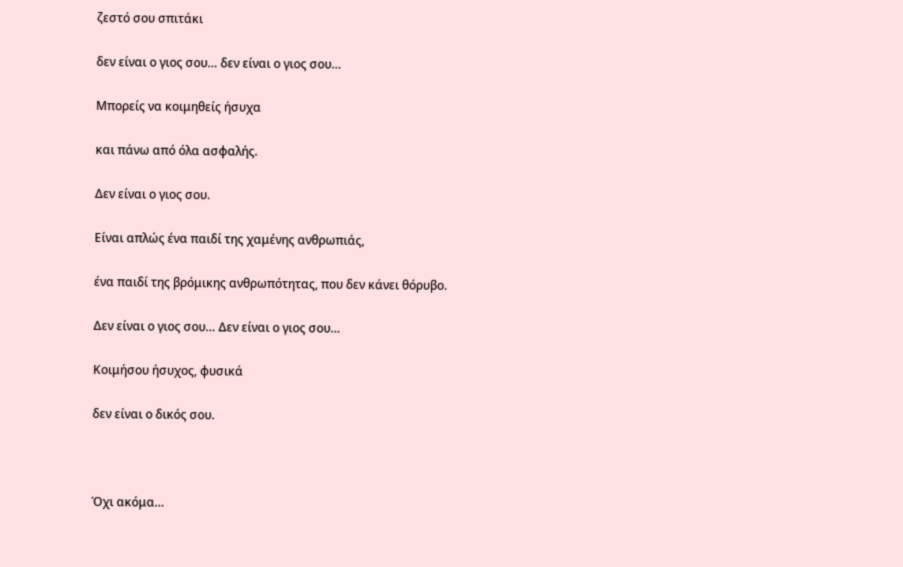ζεστό σου σπιτάκι

δεν είναι ο γιος σου… δεν είναι ο γιος σου…

Μπορείς να κοιμηθείς ήσυχα

και πάνω από όλα ασφαλής.

Δεν είναι ο γιος σου.

Είναι απλώς ένα παιδί της χαμένης ανθρωπιάς,

ένα παιδί της βρόμικης ανθρωπότητας, που δεν κάνει θόρυβο.

Δεν είναι ο γιος σου… Δεν είναι ο γιος σου…

Κοιμήσου ήσυχος, φυσικά

δεν είναι ο δικός σου.



Όχι ακόμα…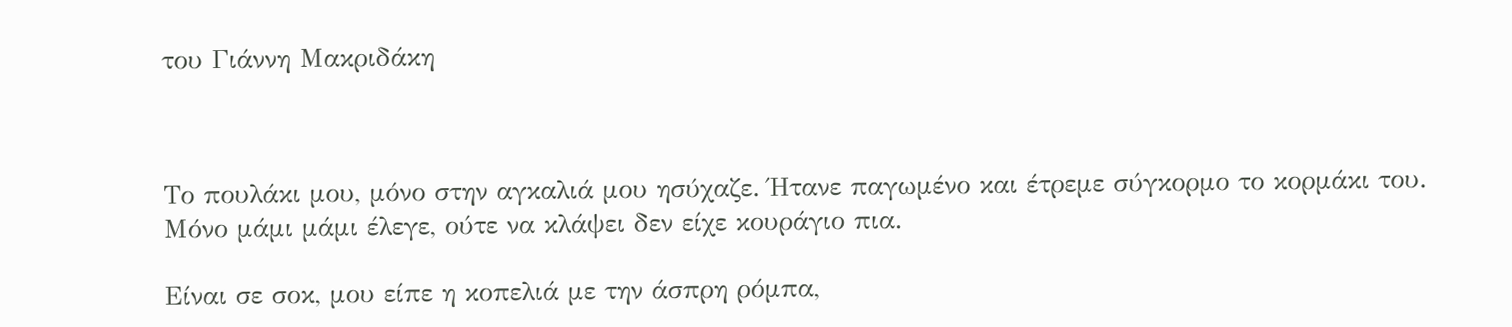του Γιάννη Μακριδάκη



Το πουλάκι μου, μόνο στην αγκαλιά μου ησύχαζε. Ήτανε παγωμένο και έτρεμε σύγκορμο το κορμάκι του. Μόνο μάμι μάμι έλεγε, ούτε να κλάψει δεν είχε κουράγιο πια.

Είναι σε σοκ, μου είπε η κοπελιά με την άσπρη ρόμπα,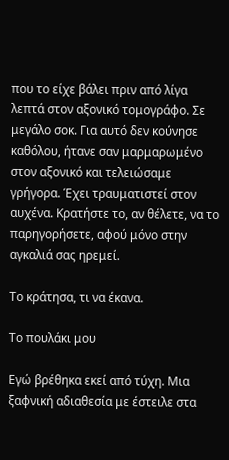που το είχε βάλει πριν από λίγα λεπτά στον αξονικό τομογράφο. Σε μεγάλο σοκ. Για αυτό δεν κούνησε καθόλου, ήτανε σαν μαρμαρωμένο στον αξονικό και τελειώσαμε γρήγορα. Έχει τραυματιστεί στον αυχένα. Κρατήστε το, αν θέλετε, να το παρηγορήσετε, αφού μόνο στην αγκαλιά σας ηρεμεί.

Το κράτησα, τι να έκανα.

Το πουλάκι μου

Εγώ βρέθηκα εκεί από τύχη. Μια ξαφνική αδιαθεσία με έστειλε στα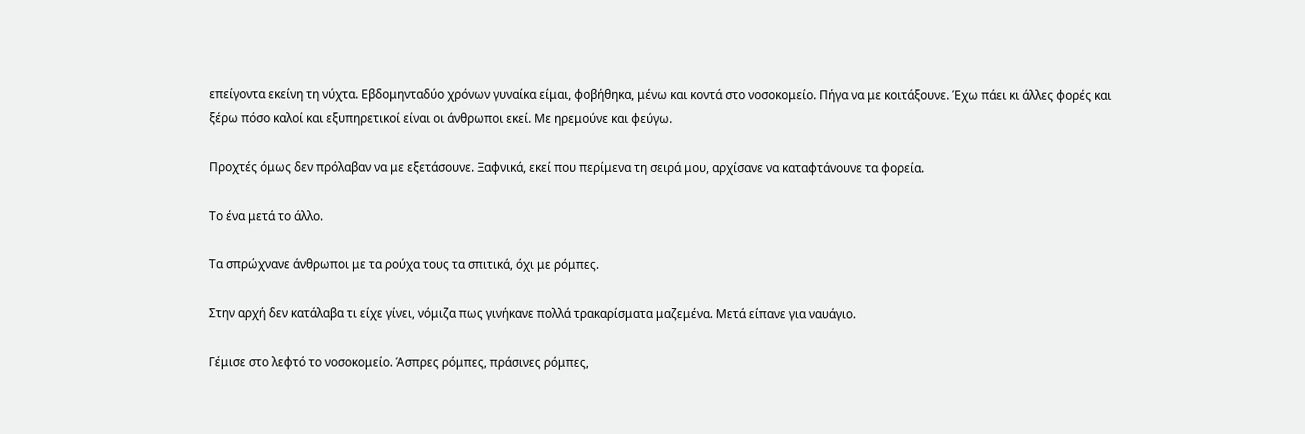επείγοντα εκείνη τη νύχτα. Εβδομηνταδύο χρόνων γυναίκα είμαι, φοβήθηκα, μένω και κοντά στο νοσοκομείο. Πήγα να με κοιτάξουνε. Έχω πάει κι άλλες φορές και ξέρω πόσο καλοί και εξυπηρετικοί είναι οι άνθρωποι εκεί. Με ηρεμούνε και φεύγω.

Προχτές όμως δεν πρόλαβαν να με εξετάσουνε. Ξαφνικά, εκεί που περίμενα τη σειρά μου, αρχίσανε να καταφτάνουνε τα φορεία.

Το ένα μετά το άλλο.

Τα σπρώχνανε άνθρωποι με τα ρούχα τους τα σπιτικά, όχι με ρόμπες.

Στην αρχή δεν κατάλαβα τι είχε γίνει, νόμιζα πως γινήκανε πολλά τρακαρίσματα μαζεμένα. Μετά είπανε για ναυάγιο.

Γέμισε στο λεφτό το νοσοκομείο. Άσπρες ρόμπες, πράσινες ρόμπες,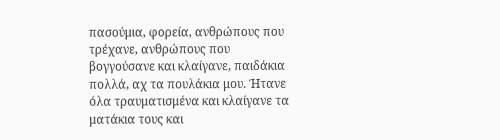πασούμια, φορεία, ανθρώπους που τρέχανε, ανθρώπους που βογγούσανε και κλαίγανε, παιδάκια πολλά, αχ τα πουλάκια μου. Ήτανε όλα τραυματισμένα και κλαίγανε τα ματάκια τους και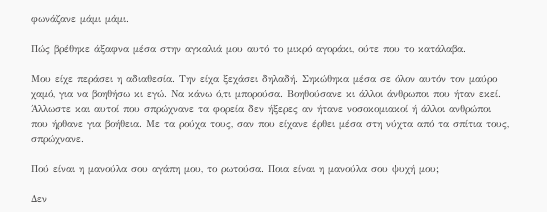φωνάζανε μάμι μάμι.

Πώς βρέθηκε άξαφνα μέσα στην αγκαλιά μου αυτό το μικρό αγοράκι, ούτε που το κατάλαβα.

Μου είχε περάσει η αδιαθεσία. Την είχα ξεχάσει δηλαδή. Σηκώθηκα μέσα σε όλον αυτόν τον μαύρο χαμό, για να βοηθήσω κι εγώ. Να κάνω ό,τι μπορούσα. Βοηθούσανε κι άλλοι άνθρωποι που ήταν εκεί. Άλλωστε και αυτοί που σπρώχνανε τα φορεία δεν ήξερες αν ήτανε νοσοκομιακοί ή άλλοι ανθρώποι που ήρθανε για βοήθεια. Με τα ρούχα τους, σαν που είχανε έρθει μέσα στη νύχτα από τα σπίτια τους, σπρώχνανε.

Πού είναι η μανούλα σου αγάπη μου, το ρωτούσα. Ποια είναι η μανούλα σου ψυχή μου;

Δεν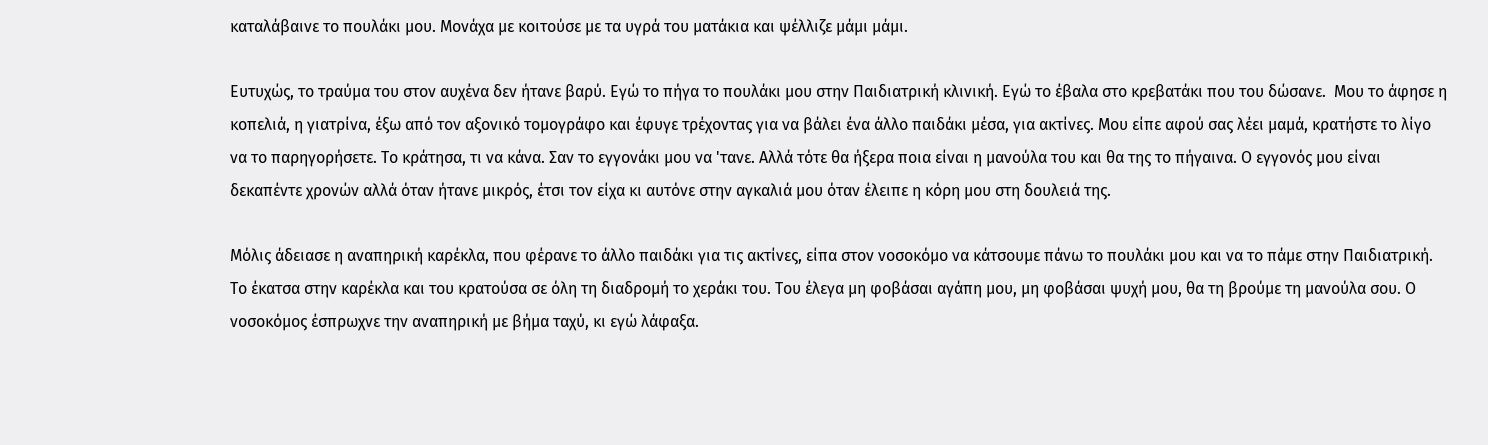καταλάβαινε το πουλάκι μου. Μονάχα με κοιτούσε με τα υγρά του ματάκια και ψέλλιζε μάμι μάμι.

Ευτυχώς, το τραύμα του στον αυχένα δεν ήτανε βαρύ. Εγώ το πήγα το πουλάκι μου στην Παιδιατρική κλινική. Εγώ το έβαλα στο κρεβατάκι που του δώσανε.  Μου το άφησε η κοπελιά, η γιατρίνα, έξω από τον αξονικό τομογράφο και έφυγε τρέχοντας για να βάλει ένα άλλο παιδάκι μέσα, για ακτίνες. Μου είπε αφού σας λέει μαμά, κρατήστε το λίγο να το παρηγορήσετε. Το κράτησα, τι να κάνα. Σαν το εγγονάκι μου να 'τανε. Αλλά τότε θα ήξερα ποια είναι η μανούλα του και θα της το πήγαινα. Ο εγγονός μου είναι δεκαπέντε χρονών αλλά όταν ήτανε μικρός, έτσι τον είχα κι αυτόνε στην αγκαλιά μου όταν έλειπε η κόρη μου στη δουλειά της.

Μόλις άδειασε η αναπηρική καρέκλα, που φέρανε το άλλο παιδάκι για τις ακτίνες, είπα στον νοσοκόμο να κάτσουμε πάνω το πουλάκι μου και να το πάμε στην Παιδιατρική. Το έκατσα στην καρέκλα και του κρατούσα σε όλη τη διαδρομή το χεράκι του. Του έλεγα μη φοβάσαι αγάπη μου, μη φοβάσαι ψυχή μου, θα τη βρούμε τη μανούλα σου. Ο νοσοκόμος έσπρωχνε την αναπηρική με βήμα ταχύ, κι εγώ λάφαξα.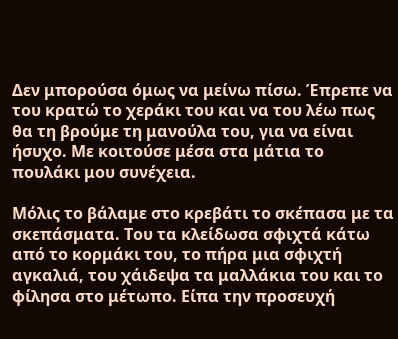Δεν μπορούσα όμως να μείνω πίσω. Έπρεπε να του κρατώ το χεράκι του και να του λέω πως θα τη βρούμε τη μανούλα του, για να είναι ήσυχο. Με κοιτούσε μέσα στα μάτια το πουλάκι μου συνέχεια.

Μόλις το βάλαμε στο κρεβάτι το σκέπασα με τα σκεπάσματα. Του τα κλείδωσα σφιχτά κάτω από το κορμάκι του, το πήρα μια σφιχτή αγκαλιά, του χάιδεψα τα μαλλάκια του και το φίλησα στο μέτωπο. Είπα την προσευχή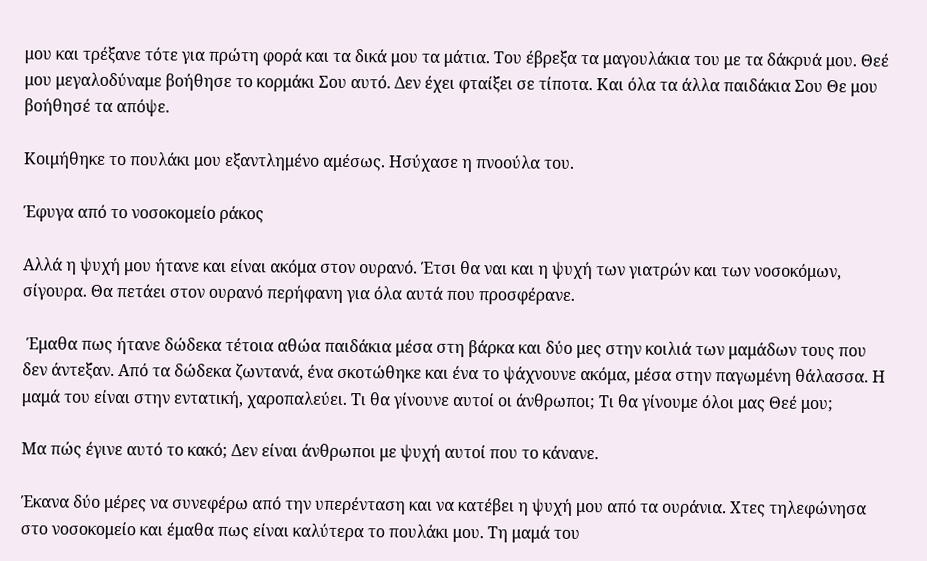μου και τρέξανε τότε για πρώτη φορά και τα δικά μου τα μάτια. Του έβρεξα τα μαγουλάκια του με τα δάκρυά μου. Θεέ μου μεγαλοδύναμε βοήθησε το κορμάκι Σου αυτό. Δεν έχει φταίξει σε τίποτα. Και όλα τα άλλα παιδάκια Σου Θε μου βοήθησέ τα απόψε.

Κοιμήθηκε το πουλάκι μου εξαντλημένο αμέσως. Ησύχασε η πνοούλα του.

Έφυγα από το νοσοκομείο ράκος

Αλλά η ψυχή μου ήτανε και είναι ακόμα στον ουρανό. Έτσι θα ναι και η ψυχή των γιατρών και των νοσοκόμων, σίγουρα. Θα πετάει στον ουρανό περήφανη για όλα αυτά που προσφέρανε.

 Έμαθα πως ήτανε δώδεκα τέτοια αθώα παιδάκια μέσα στη βάρκα και δύο μες στην κοιλιά των μαμάδων τους που δεν άντεξαν. Από τα δώδεκα ζωντανά, ένα σκοτώθηκε και ένα το ψάχνουνε ακόμα, μέσα στην παγωμένη θάλασσα. Η μαμά του είναι στην εντατική, χαροπαλεύει. Τι θα γίνουνε αυτοί οι άνθρωποι; Τι θα γίνουμε όλοι μας Θεέ μου;

Μα πώς έγινε αυτό το κακό; Δεν είναι άνθρωποι με ψυχή αυτοί που το κάνανε.

Έκανα δύο μέρες να συνεφέρω από την υπερένταση και να κατέβει η ψυχή μου από τα ουράνια. Χτες τηλεφώνησα στο νοσοκομείο και έμαθα πως είναι καλύτερα το πουλάκι μου. Τη μαμά του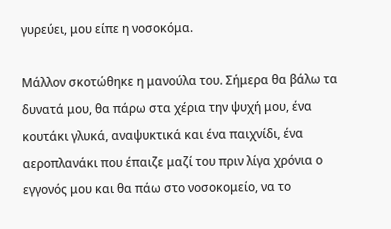γυρεύει, μου είπε η νοσοκόμα.

Μάλλον σκοτώθηκε η μανούλα του. Σήμερα θα βάλω τα δυνατά μου, θα πάρω στα χέρια την ψυχή μου, ένα κουτάκι γλυκά, αναψυκτικά και ένα παιχνίδι, ένα αεροπλανάκι που έπαιζε μαζί του πριν λίγα χρόνια ο εγγονός μου και θα πάω στο νοσοκομείο, να το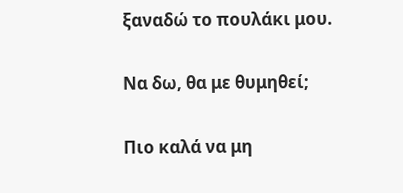ξαναδώ το πουλάκι μου.

Να δω, θα με θυμηθεί;

Πιο καλά να μη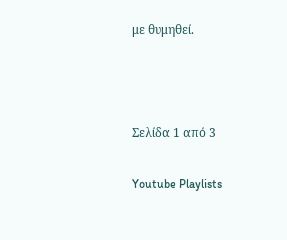με θυμηθεί.



Σελίδα 1 από 3

Youtube Playlists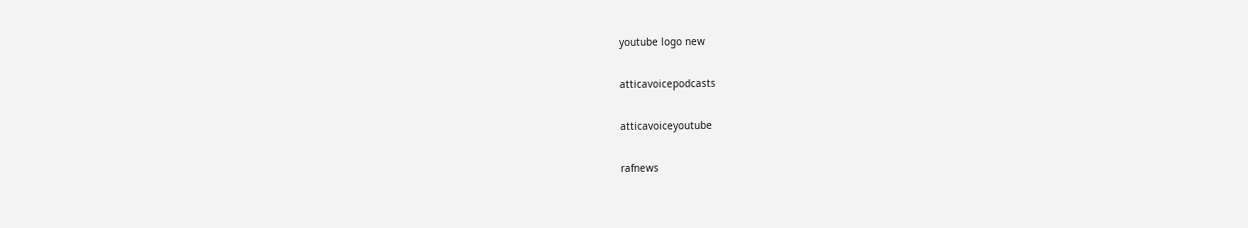youtube logo new

atticavoicepodcasts

atticavoiceyoutube

rafnews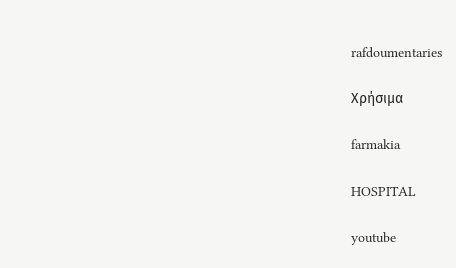rafdoumentaries

Χρήσιμα

farmakia

HOSPITAL

youtube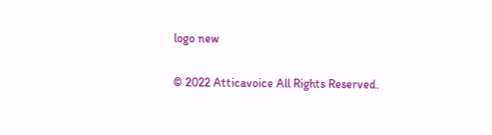logo new

© 2022 Atticavoice All Rights Reserved.